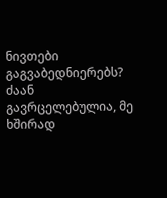ნივთები გაგვაბედნიერებს?
ძაან გავრცელებულია, მე ხშირად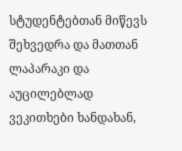სტუდენტებთან მიწევს შეხვედრა და მათთან ლაპარაკი და აუცილებლად ვეკითხები ხანდახან,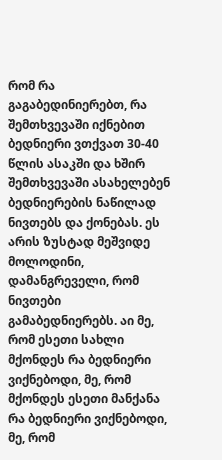რომ რა გაგაბედინიერებთ, რა შემთხვევაში იქნებით ბედნიერი ვთქვათ 30-40 წლის ასაკში და ხშირ შემთხვევაში ასახელებენ ბედნიერების ნაწილად ნივთებს და ქონებას. ეს არის ზუსტად მეშვიდე მოლოდინი, დამანგრეველი, რომ ნივთები გამაბედნიერებს. აი მე, რომ ესეთი სახლი მქონდეს რა ბედნიერი ვიქნებოდი, მე, რომ მქონდეს ესეთი მანქანა რა ბედნიერი ვიქნებოდი, მე, რომ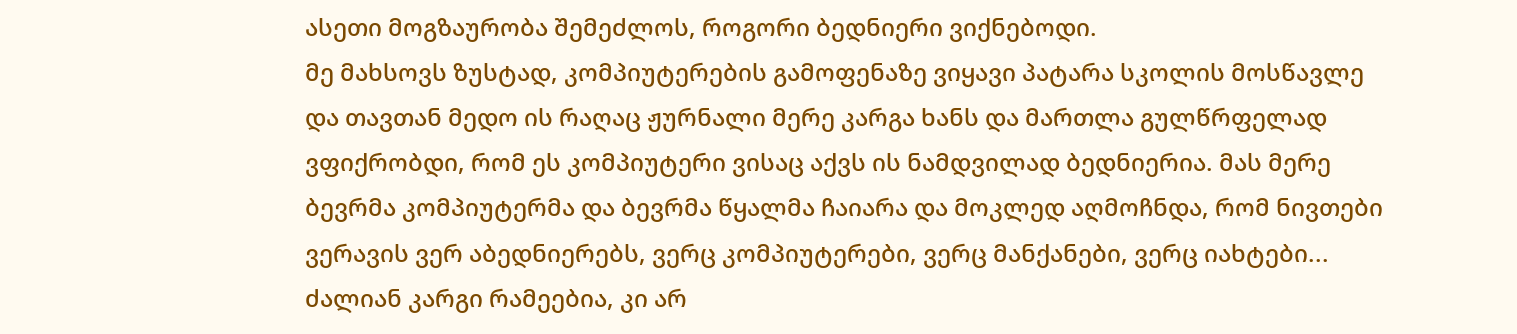ასეთი მოგზაურობა შემეძლოს, როგორი ბედნიერი ვიქნებოდი.
მე მახსოვს ზუსტად, კომპიუტერების გამოფენაზე ვიყავი პატარა სკოლის მოსწავლე და თავთან მედო ის რაღაც ჟურნალი მერე კარგა ხანს და მართლა გულწრფელად ვფიქრობდი, რომ ეს კომპიუტერი ვისაც აქვს ის ნამდვილად ბედნიერია. მას მერე ბევრმა კომპიუტერმა და ბევრმა წყალმა ჩაიარა და მოკლედ აღმოჩნდა, რომ ნივთები ვერავის ვერ აბედნიერებს, ვერც კომპიუტერები, ვერც მანქანები, ვერც იახტები... ძალიან კარგი რამეებია, კი არ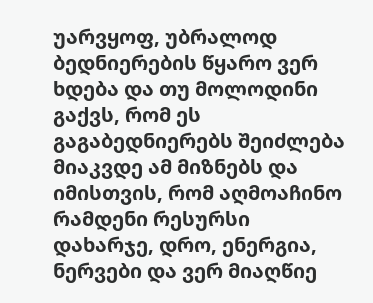უარვყოფ, უბრალოდ ბედნიერების წყარო ვერ ხდება და თუ მოლოდინი გაქვს, რომ ეს გაგაბედნიერებს შეიძლება მიაკვდე ამ მიზნებს და იმისთვის, რომ აღმოაჩინო რამდენი რესურსი დახარჯე, დრო, ენერგია, ნერვები და ვერ მიაღწიე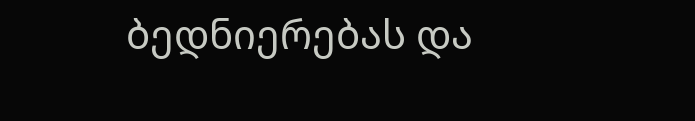ბედნიერებას და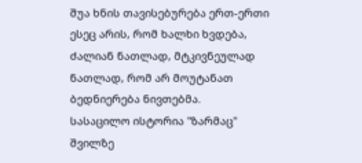შუა ხნის თავისებურება ერთ-ერთი ესეც არის, რომ ხალხი ხვდება, ძალიან ნათლად, მტკივნეულად ნათლად, რომ არ მოუტანათ ბედნიერება ნივთებმა.
სასაცილო ისტორია "ზარმაც" შვილზე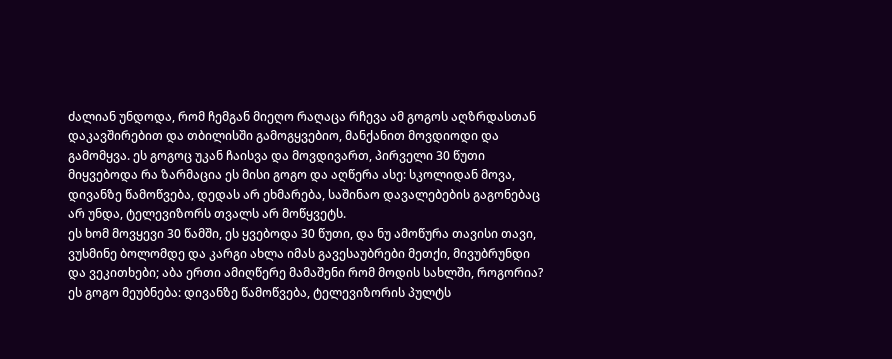ძალიან უნდოდა, რომ ჩემგან მიეღო რაღაცა რჩევა ამ გოგოს აღზრდასთან დაკავშირებით და თბილისში გამოგყვებიო, მანქანით მოვდიოდი და გამომყვა. ეს გოგოც უკან ჩაისვა და მოვდივართ, პირველი 30 წუთი მიყვებოდა რა ზარმაცია ეს მისი გოგო და აღწერა ასე: სკოლიდან მოვა, დივანზე წამოწვება, დედას არ ეხმარება, საშინაო დავალებების გაგონებაც არ უნდა, ტელევიზორს თვალს არ მოწყვეტს.
ეს ხომ მოვყევი 30 წამში, ეს ყვებოდა 30 წუთი, და ნუ ამოწურა თავისი თავი, ვუსმინე ბოლომდე და კარგი ახლა იმას გავესაუბრები მეთქი, მივუბრუნდი და ვეკითხები; აბა ერთი ამიღწერე მამაშენი რომ მოდის სახლში, როგორია? ეს გოგო მეუბნება: დივანზე წამოწვება, ტელევიზორის პულტს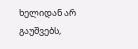ხელიდან არ გაუშვებს,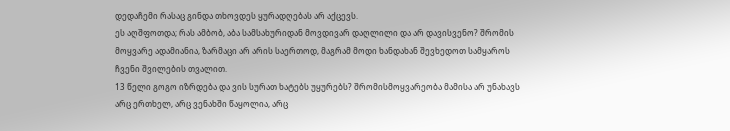დედაჩემი რასაც გინდა თხოვდეს ყურადღებას არ აქცევს.
ეს აღშფოთდა; რას ამბობ, აბა სამსახურიდან მოვდივარ დაღლილი და არ დავისვენო? შრომის მოყვარე ადამიანია, ზარმაცი არ არის საერთოდ, მაგრამ მოდი ხანდახან შევხედოთ სამყაროს ჩვენი შვილების თვალით.
13 წელი გოგო იზრდება და ვის სურათ ხატებს უყურებს? შრომისმოყვარეობა მამისა არ უნახავს არც ერთხელ, არც ვენახში წაყოლია, არც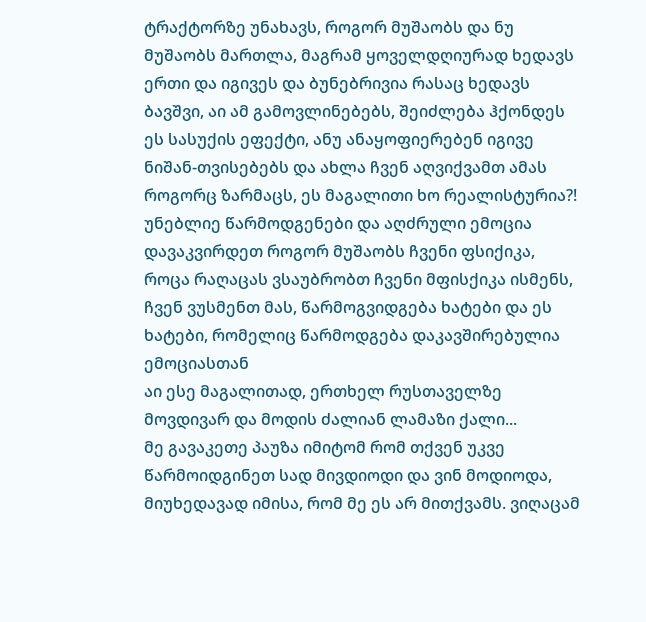ტრაქტორზე უნახავს, როგორ მუშაობს და ნუ მუშაობს მართლა, მაგრამ ყოველდღიურად ხედავს ერთი და იგივეს და ბუნებრივია რასაც ხედავს ბავშვი, აი ამ გამოვლინებებს, შეიძლება ჰქონდეს ეს სასუქის ეფექტი, ანუ ანაყოფიერებენ იგივე ნიშან-თვისებებს და ახლა ჩვენ აღვიქვამთ ამას როგორც ზარმაცს, ეს მაგალითი ხო რეალისტურია?!
უნებლიე წარმოდგენები და აღძრული ემოცია
დავაკვირდეთ როგორ მუშაობს ჩვენი ფსიქიკა, როცა რაღაცას ვსაუბრობთ ჩვენი მფისქიკა ისმენს, ჩვენ ვუსმენთ მას, წარმოგვიდგება ხატები და ეს ხატები, რომელიც წარმოდგება დაკავშირებულია ემოციასთან
აი ესე მაგალითად, ერთხელ რუსთაველზე მოვდივარ და მოდის ძალიან ლამაზი ქალი...
მე გავაკეთე პაუზა იმიტომ რომ თქვენ უკვე წარმოიდგინეთ სად მივდიოდი და ვინ მოდიოდა, მიუხედავად იმისა, რომ მე ეს არ მითქვამს. ვიღაცამ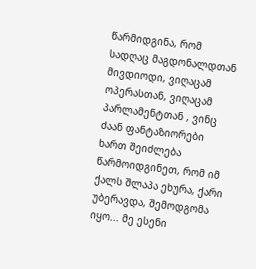წარმიდგინა, რომ სადღაც მაგდონალდთან მივდიოდი, ვიღაცამ ოპერასთან, ვიღაცამ პარლამენტთან , ვინც ძაან ფანტაზიორები ხართ შეიძლება წარმოიდგინეთ, რომ იმ ქალს შლაპა ეხურა, ქარი უბერავდა, შემოდგომა იყო... მე ესენი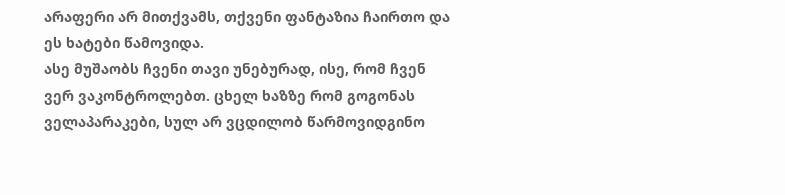არაფერი არ მითქვამს, თქვენი ფანტაზია ჩაირთო და ეს ხატები წამოვიდა.
ასე მუშაობს ჩვენი თავი უნებურად, ისე, რომ ჩვენ ვერ ვაკონტროლებთ. ცხელ ხაზზე რომ გოგონას ველაპარაკები, სულ არ ვცდილობ წარმოვიდგინო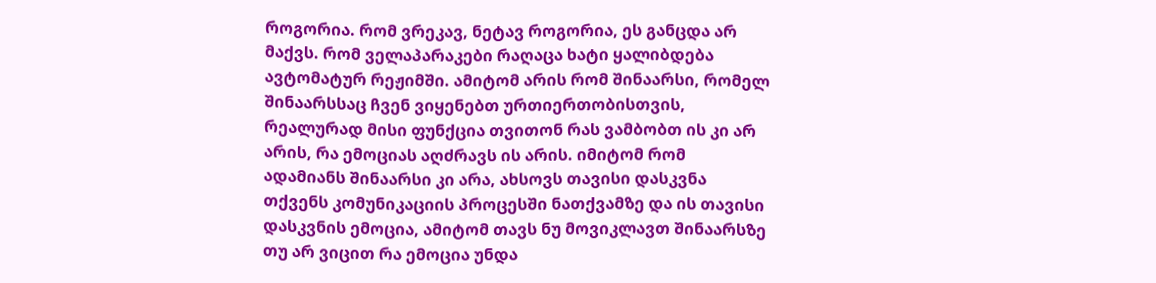როგორია. რომ ვრეკავ, ნეტავ როგორია, ეს განცდა არ მაქვს. რომ ველაპარაკები რაღაცა ხატი ყალიბდება ავტომატურ რეჟიმში. ამიტომ არის რომ შინაარსი, რომელ შინაარსსაც ჩვენ ვიყენებთ ურთიერთობისთვის, რეალურად მისი ფუნქცია თვითონ რას ვამბობთ ის კი არ არის, რა ემოციას აღძრავს ის არის. იმიტომ რომ ადამიანს შინაარსი კი არა, ახსოვს თავისი დასკვნა თქვენს კომუნიკაციის პროცესში ნათქვამზე და ის თავისი დასკვნის ემოცია, ამიტომ თავს ნუ მოვიკლავთ შინაარსზე თუ არ ვიცით რა ემოცია უნდა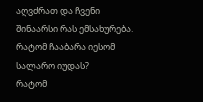აღვძრათ და ჩვენი შინაარსი რას ემსახურება.
რატომ ჩააბარა იესომ სალარო იუდას?
რატომ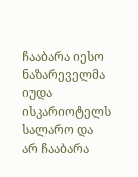ჩააბარა იესო ნაზარეველმა იუდა ისკარიოტელს სალარო და არ ჩააბარა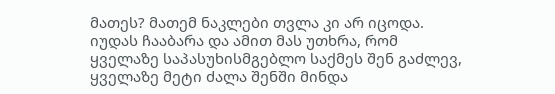მათეს? მათემ ნაკლები თვლა კი არ იცოდა. იუდას ჩააბარა და ამით მას უთხრა, რომ ყველაზე საპასუხისმგებლო საქმეს შენ გაძლევ, ყველაზე მეტი ძალა შენში მინდა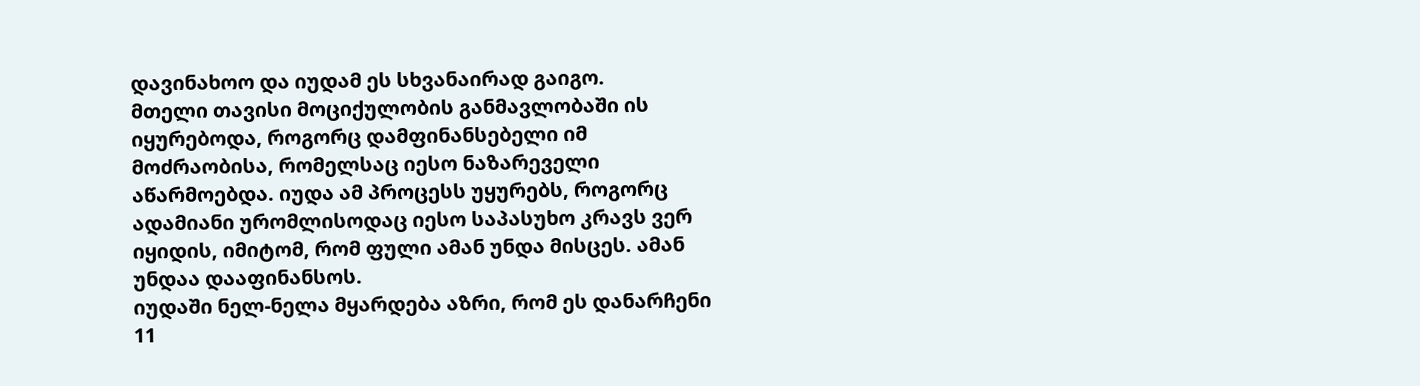დავინახოო და იუდამ ეს სხვანაირად გაიგო.
მთელი თავისი მოციქულობის განმავლობაში ის იყურებოდა, როგორც დამფინანსებელი იმ მოძრაობისა, რომელსაც იესო ნაზარეველი აწარმოებდა. იუდა ამ პროცესს უყურებს, როგორც ადამიანი ურომლისოდაც იესო საპასუხო კრავს ვერ იყიდის, იმიტომ, რომ ფული ამან უნდა მისცეს. ამან უნდაა დააფინანსოს.
იუდაში ნელ-ნელა მყარდება აზრი, რომ ეს დანარჩენი 11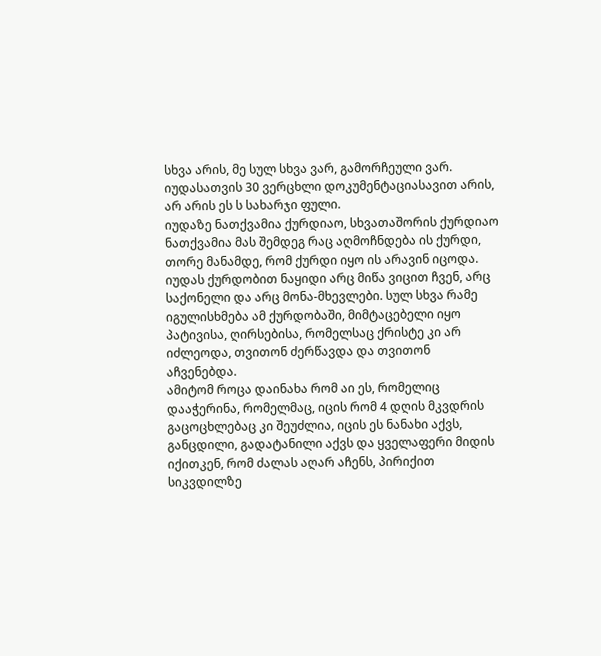სხვა არის, მე სულ სხვა ვარ, გამორჩეული ვარ.
იუდასათვის 30 ვერცხლი დოკუმენტაციასავით არის, არ არის ეს ს სახარჯი ფული.
იუდაზე ნათქვამია ქურდიაო, სხვათაშორის ქურდიაო ნათქვამია მას შემდეგ რაც აღმოჩნდება ის ქურდი, თორე მანამდე, რომ ქურდი იყო ის არავინ იცოდა. იუდას ქურდობით ნაყიდი არც მიწა ვიცით ჩვენ, არც საქონელი და არც მონა-მხევლები. სულ სხვა რამე იგულისხმება ამ ქურდობაში, მიმტაცებელი იყო პატივისა, ღირსებისა, რომელსაც ქრისტე კი არ იძლეოდა, თვითონ ძერწავდა და თვითონ აჩვენებდა.
ამიტომ როცა დაინახა რომ აი ეს, რომელიც დააჭერინა, რომელმაც, იცის რომ 4 დღის მკვდრის გაცოცხლებაც კი შეუძლია, იცის ეს ნანახი აქვს, განცდილი, გადატანილი აქვს და ყველაფერი მიდის იქითკენ, რომ ძალას აღარ აჩენს, პირიქით სიკვდილზე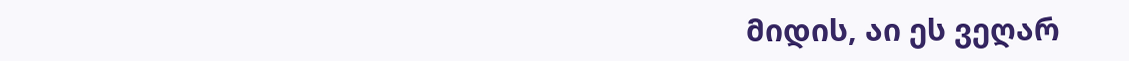მიდის, აი ეს ვეღარ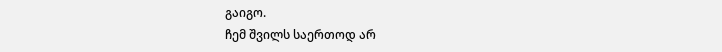გაიგო.
ჩემ შვილს საერთოდ არ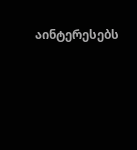აინტერესებს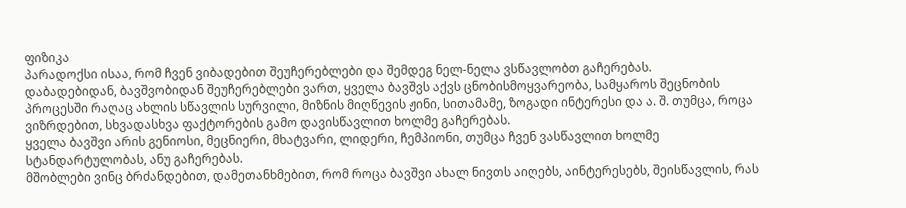ფიზიკა
პარადოქსი ისაა, რომ ჩვენ ვიბადებით შეუჩერებლები და შემდეგ ნელ-ნელა ვსწავლობთ გაჩერებას.
დაბადებიდან, ბავშვობიდან შეუჩერებლები ვართ, ყველა ბავშვს აქვს ცნობისმოყვარეობა, სამყაროს შეცნობის პროცესში რაღაც ახლის სწავლის სურვილი, მიზნის მიღწევის ჟინი, სითამამე, ზოგადი ინტერესი და ა. შ. თუმცა, როცა ვიზრდებით, სხვადასხვა ფაქტორების გამო დავისწავლით ხოლმე გაჩერებას.
ყველა ბავშვი არის გენიოსი, მეცნიერი, მხატვარი, ლიდერი, ჩემპიონი, თუმცა ჩვენ ვასწავლით ხოლმე სტანდარტულობას, ანუ გაჩერებას.
მშობლები ვინც ბრძანდებით, დამეთანხმებით, რომ როცა ბავშვი ახალ ნივთს აიღებს, აინტერესებს, შეისწავლის, რას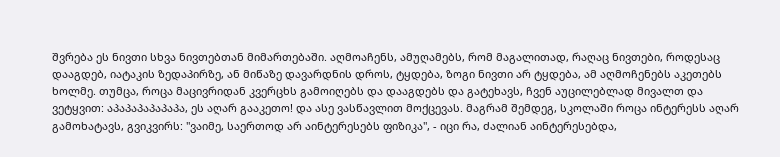შვრება ეს ნივთი სხვა ნივთებთან მიმართებაში. აღმოაჩენს, ამუღამებს, რომ მაგალითად, რაღაც ნივთები, როდესაც დააგდებ, იატაკის ზედაპირზე, ან მიწაზე დავარდნის დროს, ტყდება, ზოგი ნივთი არ ტყდება, ამ აღმოჩენებს აკეთებს ხოლმე. თუმცა, როცა მაცივრიდან კვერცხს გამოიღებს და დააგდებს და გატეხავს, ჩვენ აუცილებლად მივალთ და ვეტყვით: აპაპაპაპაპაპა, ეს აღარ გააკეთო! და ასე ვასწავლით მოქცევას. მაგრამ შემდეგ, სკოლაში როცა ინტერესს აღარ გამოხატავს, გვიკვირს: "ვაიმე, საერთოდ არ აინტერესებს ფიზიკა", - იცი რა, ძალიან აინტერესებდა,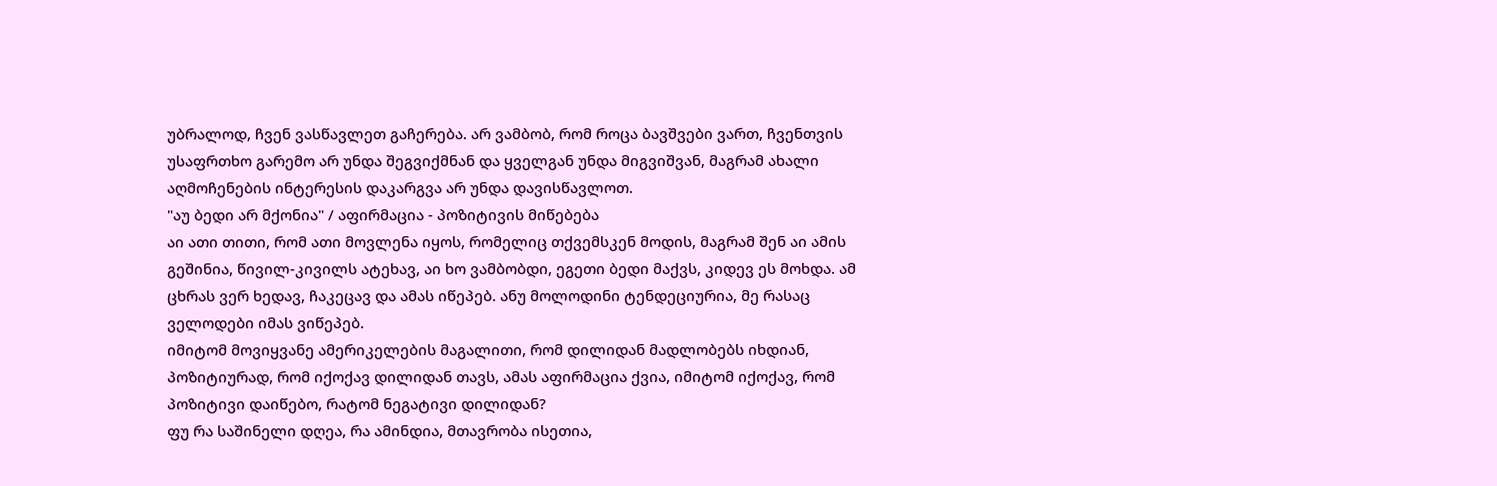უბრალოდ, ჩვენ ვასწავლეთ გაჩერება. არ ვამბობ, რომ როცა ბავშვები ვართ, ჩვენთვის უსაფრთხო გარემო არ უნდა შეგვიქმნან და ყველგან უნდა მიგვიშვან, მაგრამ ახალი აღმოჩენების ინტერესის დაკარგვა არ უნდა დავისწავლოთ.
"აუ ბედი არ მქონია" / აფირმაცია - პოზიტივის მიწებება
აი ათი თითი, რომ ათი მოვლენა იყოს, რომელიც თქვემსკენ მოდის, მაგრამ შენ აი ამის გეშინია, წივილ-კივილს ატეხავ, აი ხო ვამბობდი, ეგეთი ბედი მაქვს, კიდევ ეს მოხდა. ამ ცხრას ვერ ხედავ, ჩაკეცავ და ამას იწეპებ. ანუ მოლოდინი ტენდეციურია, მე რასაც ველოდები იმას ვიწეპებ.
იმიტომ მოვიყვანე ამერიკელების მაგალითი, რომ დილიდან მადლობებს იხდიან, პოზიტიურად, რომ იქოქავ დილიდან თავს, ამას აფირმაცია ქვია, იმიტომ იქოქავ, რომ პოზიტივი დაიწებო, რატომ ნეგატივი დილიდან?
ფუ რა საშინელი დღეა, რა ამინდია, მთავრობა ისეთია,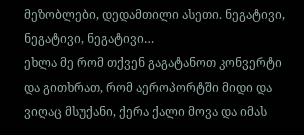მეზობლები, დედამთილი ასეთი. ნეგატივი, ნეგატივი, ნეგატივი…
ეხლა მე რომ თქვენ გაგატანოთ კონვერტი და გითხრათ, რომ აეროპორტში მიდი და ვიღაც მსუქანი, ქერა ქალი მოვა და იმას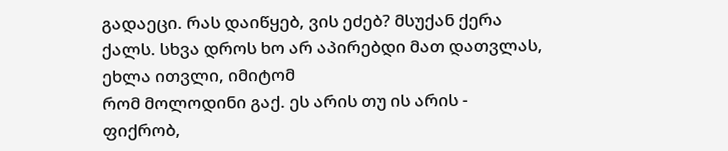გადაეცი. რას დაიწყებ, ვის ეძებ? მსუქან ქერა ქალს. სხვა დროს ხო არ აპირებდი მათ დათვლას, ეხლა ითვლი, იმიტომ
რომ მოლოდინი გაქ. ეს არის თუ ის არის - ფიქრობ,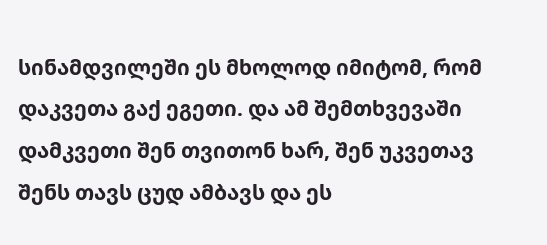სინამდვილეში ეს მხოლოდ იმიტომ, რომ დაკვეთა გაქ ეგეთი. და ამ შემთხვევაში დამკვეთი შენ თვითონ ხარ, შენ უკვეთავ შენს თავს ცუდ ამბავს და ეს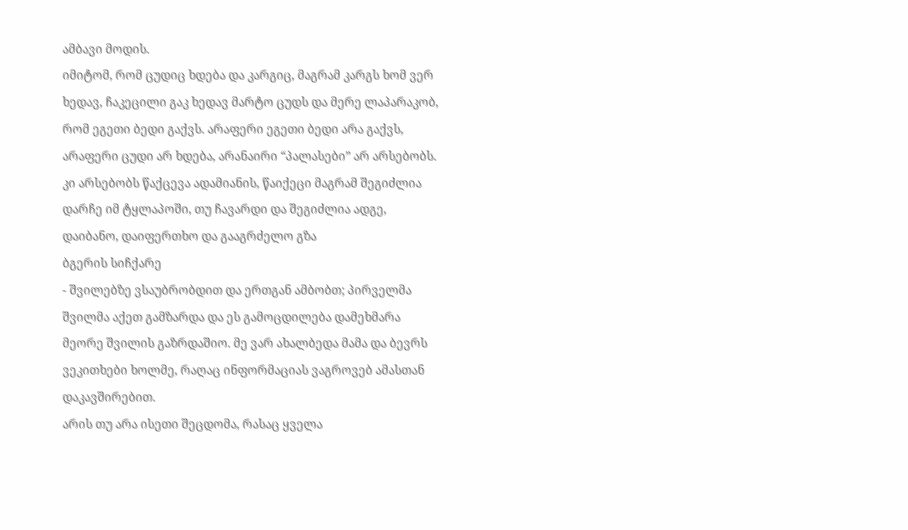ამბავი მოდის.
იმიტომ, რომ ცუდიც ხდება და კარგიც, მაგრამ კარგს ხომ ვერ ხედავ, ჩაკეცილი გაკ ხედავ მარტო ცუდს და მერე ლაპარაკობ, რომ ეგეთი ბედი გაქვს. არაფერი ეგეთი ბედი არა გაქვს, არაფერი ცუდი არ ხდება, არანაირი “პალასები” არ არსებობს. კი არსებობს წაქცევა ადამიანის, წაიქეცი მაგრამ შეგიძლია დარჩე იმ ტყლაპოში, თუ ჩავარდი და შეგიძლია ადგე, დაიბანო, დაიფერთხო და გააგრძელო გზა
ბგერის სიჩქარე
- შვილებზე ვსაუბრობდით და ერთგან ამბობთ; პირველმა შვილმა აქეთ გამზარდა და ეს გამოცდილება დამეხმარა მეორე შვილის გაზრდაშიო. მე ვარ ახალბედა მამა და ბევრს ვეკითხები ხოლმე, რაღაც ინფორმაციას ვაგროვებ ამასთან დაკავშირებით.
არის თუ არა ისეთი შეცდომა, რასაც ყველა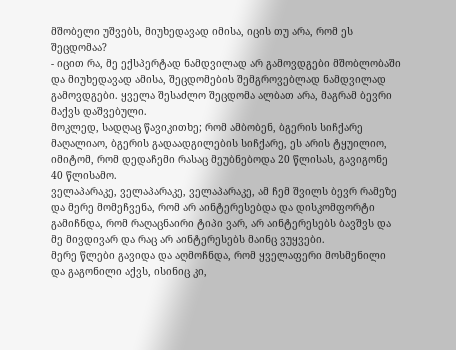მშობელი უშვებს, მიუხედავად იმისა, იცის თუ არა, რომ ეს შეცდომაა?
- იცით რა, მე ექსპერტად ნამდვილად არ გამოვდგები მშობლობაში და მიუხედავად ამისა, შეცდომების შემგროვებლად ნამდვილად გამოვდგები. ყველა შესაძლო შეცდომა ალბათ არა, მაგრამ ბევრი მაქვს დაშვებული.
მოკლედ, სადღაც წავიკითხე; რომ ამბობენ, ბგერის სიჩქარე მაღალიაო, ბგერის გადაადგილების სიჩქარე, ეს არის ტყუილიო, იმიტომ, რომ დედაჩემი რასაც მეუბნებოდა 20 წლისას, გავიგონე 40 წლისამო.
ველაპარაკე, ველაპარაკე, ველაპარაკე, ამ ჩემ შვილს ბევრ რამეზე და მერე მომეჩვენა, რომ არ აინტერესებდა და დისკომფორტი გამიჩნდა, რომ რაღაცნაირი ტიპი ვარ, არ აინტერესებს ბავშვს და მე მივდივარ და რაც არ აინტერესებს მაინც ვუყვები.
მერე წლები გავიდა და აღმოჩნდა, რომ ყველაფერი მოსმენილი და გაგონილი აქვს, ისინიც კი,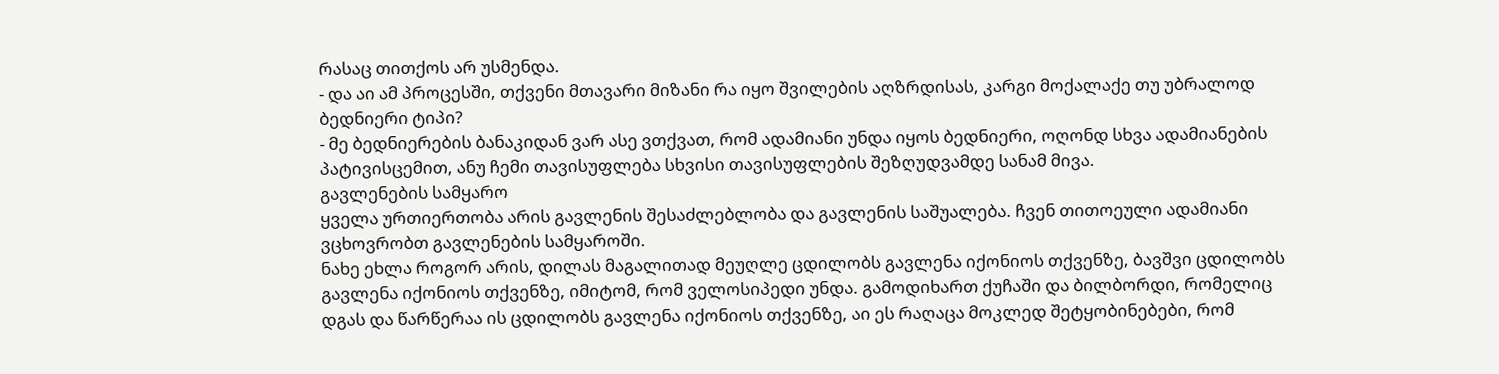რასაც თითქოს არ უსმენდა.
- და აი ამ პროცესში, თქვენი მთავარი მიზანი რა იყო შვილების აღზრდისას, კარგი მოქალაქე თუ უბრალოდ ბედნიერი ტიპი?
- მე ბედნიერების ბანაკიდან ვარ ასე ვთქვათ, რომ ადამიანი უნდა იყოს ბედნიერი, ოღონდ სხვა ადამიანების პატივისცემით, ანუ ჩემი თავისუფლება სხვისი თავისუფლების შეზღუდვამდე სანამ მივა.
გავლენების სამყარო
ყველა ურთიერთობა არის გავლენის შესაძლებლობა და გავლენის საშუალება. ჩვენ თითოეული ადამიანი ვცხოვრობთ გავლენების სამყაროში.
ნახე ეხლა როგორ არის, დილას მაგალითად მეუღლე ცდილობს გავლენა იქონიოს თქვენზე, ბავშვი ცდილობს გავლენა იქონიოს თქვენზე, იმიტომ, რომ ველოსიპედი უნდა. გამოდიხართ ქუჩაში და ბილბორდი, რომელიც დგას და წარწერაა ის ცდილობს გავლენა იქონიოს თქვენზე, აი ეს რაღაცა მოკლედ შეტყობინებები, რომ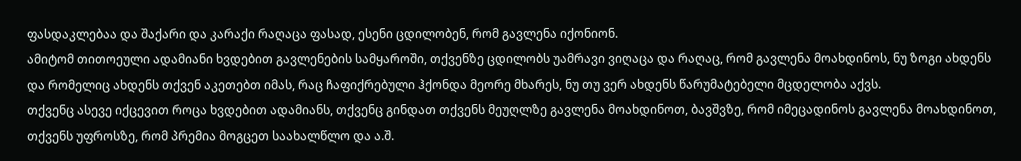ფასდაკლებაა და შაქარი და კარაქი რაღაცა ფასად, ესენი ცდილობენ, რომ გავლენა იქონიონ.
ამიტომ თითოეული ადამიანი ხვდებით გავლენების სამყაროში, თქვენზე ცდილობს უამრავი ვიღაცა და რაღაც, რომ გავლენა მოახდინოს, ნუ ზოგი ახდენს და რომელიც ახდენს თქვენ აკეთებთ იმას, რაც ჩაფიქრებული ჰქონდა მეორე მხარეს, ნუ თუ ვერ ახდენს წარუმატებელი მცდელობა აქვს.
თქვენც ასევე იქცევით როცა ხვდებით ადამიანს, თქვენც გინდათ თქვენს მეუღლზე გავლენა მოახდინოთ, ბავშვზე, რომ იმეცადინოს გავლენა მოახდინოთ, თქვენს უფროსზე, რომ პრემია მოგცეთ საახალწლო და ა.შ.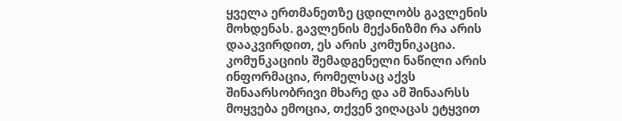ყველა ერთმანეთზე ცდილობს გავლენის მოხდენას. გავლენის მექანიზმი რა არის დააკვირდით, ეს არის კომუნიკაცია. კომუნკაციის შემადგენელი ნაწილი არის ინფორმაცია, რომელსაც აქვს შინაარსობრივი მხარე და ამ შინაარსს მოყვება ემოცია, თქვენ ვიღაცას ეტყვით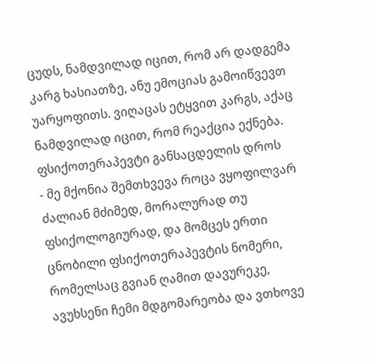ცუდს, ნამდვილად იცით, რომ არ დადგემა კარგ ხასიათზე, ანუ ემოციას გამოიწვევთ უარყოფითს. ვიღაცას ეტყვით კარგს, აქაც ნამდვილად იცით, რომ რეაქცია ექნება.
ფსიქოთერაპევტი განსაცდელის დროს
- მე მქონია შემთხვევა როცა ვყოფილვარ ძალიან მძიმედ, მორალურად თუ ფსიქოლოგიურად, და მომცეს ერთი ცნობილი ფსიქოთერაპევტის ნომერი, რომელსაც გვიან ღამით დავურეკე, ავუხსენი ჩემი მდგომარეობა და ვთხოვე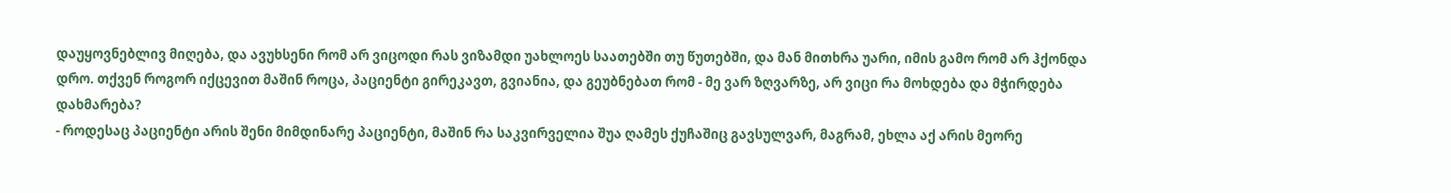დაუყოვნებლივ მიღება, და ავუხსენი რომ არ ვიცოდი რას ვიზამდი უახლოეს საათებში თუ წუთებში, და მან მითხრა უარი, იმის გამო რომ არ ჰქონდა დრო. თქვენ როგორ იქცევით მაშინ როცა, პაციენტი გირეკავთ, გვიანია, და გეუბნებათ რომ - მე ვარ ზღვარზე, არ ვიცი რა მოხდება და მჭირდება დახმარება?
- როდესაც პაციენტი არის შენი მიმდინარე პაციენტი, მაშინ რა საკვირველია შუა ღამეს ქუჩაშიც გავსულვარ, მაგრამ, ეხლა აქ არის მეორე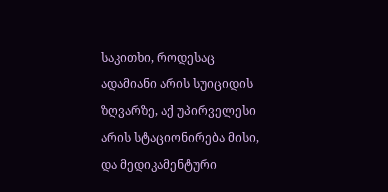საკითხი, როდესაც ადამიანი არის სუიციდის ზღვარზე, აქ უპირველესი არის სტაციონირება მისი, და მედიკამენტური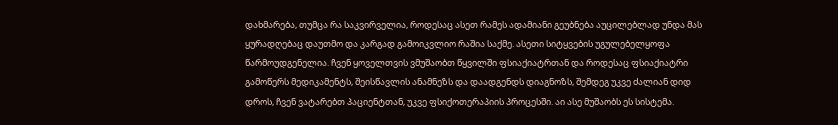დახმარება, თუმცა რა საკვირველია, როდესაც ასეთ რამეს ადამიანი გეუბნება აუცილებლად უნდა მას ყურადღებაც დაუთმო და კარგად გამოიკვლიო რაშია საქმე. ასეთი სიტყვების უგულებელყოფა წარმოუდგენელია. ჩვენ ყოველთვის ვმუშაობთ წყვილში ფსიაქიატრთან და როდესაც ფსიაქიატრი გამოწერს მედიკამენტს, შეისწავლის ანამნეზს და დაადგენდს დიაგნოზს, შემდეგ უკვე ძალიან დიდ დროს, ჩვენ ვატარებთ პაციენტთან, უკვე ფსიქოთერაპიის პროცესში. აი ასე მუშაობს ეს სისტემა.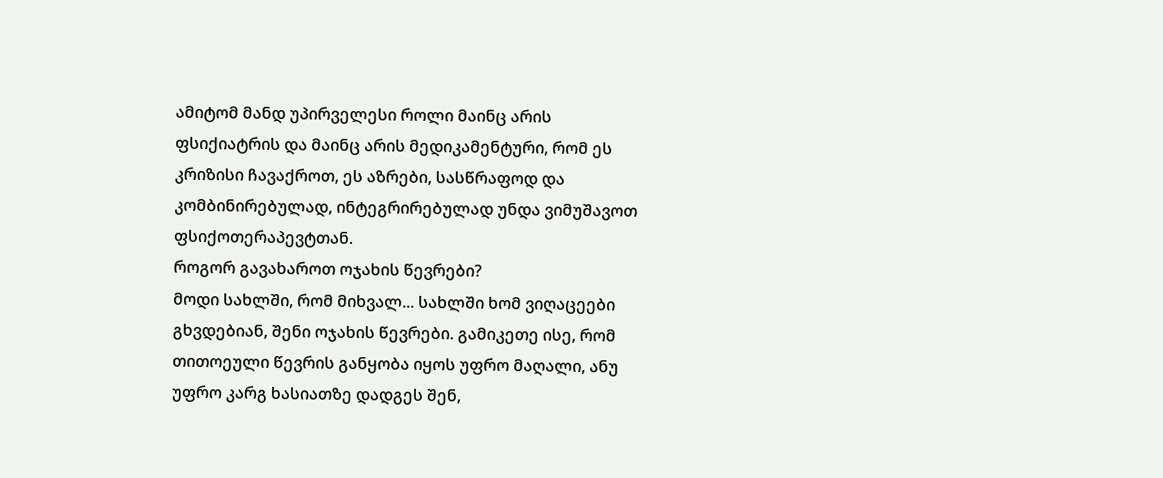ამიტომ მანდ უპირველესი როლი მაინც არის ფსიქიატრის და მაინც არის მედიკამენტური, რომ ეს კრიზისი ჩავაქროთ, ეს აზრები, სასწრაფოდ და კომბინირებულად, ინტეგრირებულად უნდა ვიმუშავოთ ფსიქოთერაპევტთან.
როგორ გავახაროთ ოჯახის წევრები?
მოდი სახლში, რომ მიხვალ... სახლში ხომ ვიღაცეები გხვდებიან, შენი ოჯახის წევრები. გამიკეთე ისე, რომ თითოეული წევრის განყობა იყოს უფრო მაღალი, ანუ უფრო კარგ ხასიათზე დადგეს შენ,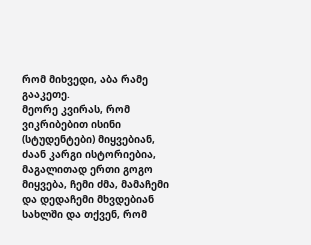რომ მიხვედი, აბა რამე გააკეთე.
მეორე კვირას, რომ ვიკრიბებით ისინი (სტუდენტები) მიყვებიან, ძაან კარგი ისტორიებია, მაგალითად ერთი გოგო მიყვება, ჩემი ძმა, მამაჩემი და დედაჩემი მხვდებიან სახლში და თქვენ, რომ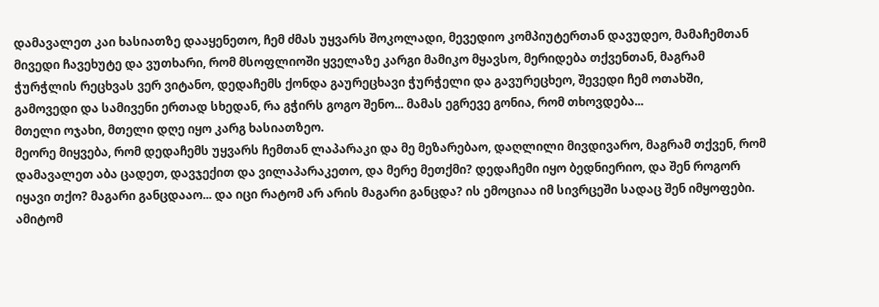დამავალეთ კაი ხასიათზე დააყენეთო, ჩემ ძმას უყვარს შოკოლადი, მევედიო კომპიუტერთან დავუდეო, მამაჩემთან მივედი ჩავეხუტე და ვუთხარი, რომ მსოფლიოში ყველაზე კარგი მამიკო მყავსო, მერიდება თქვენთან, მაგრამ ჭურჭლის რეცხვას ვერ ვიტანო, დედაჩემს ქონდა გაურეცხავი ჭურჭელი და გავურეცხეო, შევედი ჩემ ოთახში, გამოვედი და სამივენი ერთად სხედან, რა გჭირს გოგო შენო... მამას ეგრევე გონია, რომ თხოვდება...
მთელი ოჯახი, მთელი დღე იყო კარგ ხასიათზეო.
მეორე მიყვება, რომ დედაჩემს უყვარს ჩემთან ლაპარაკი და მე მეზარებაო, დაღლილი მივდივარო, მაგრამ თქვენ, რომ დამავალეთ აბა ცადეთ, დავჯექით და ვილაპარაკეთო, და მერე მეთქმი? დედაჩემი იყო ბედნიერიო, და შენ როგორ იყავი თქო? მაგარი განცდააო... და იცი რატომ არ არის მაგარი განცდა? ის ემოციაა იმ სივრცეში სადაც შენ იმყოფები.
ამიტომ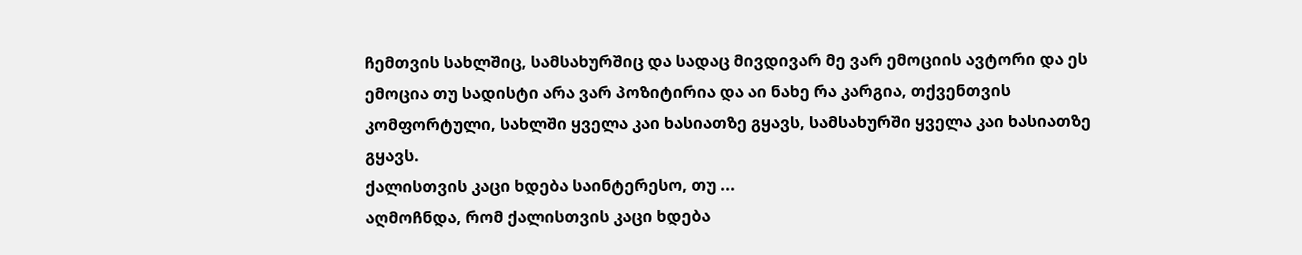ჩემთვის სახლშიც, სამსახურშიც და სადაც მივდივარ მე ვარ ემოციის ავტორი და ეს ემოცია თუ სადისტი არა ვარ პოზიტირია და აი ნახე რა კარგია, თქვენთვის კომფორტული, სახლში ყველა კაი ხასიათზე გყავს, სამსახურში ყველა კაი ხასიათზე გყავს.
ქალისთვის კაცი ხდება საინტერესო, თუ ...
აღმოჩნდა, რომ ქალისთვის კაცი ხდება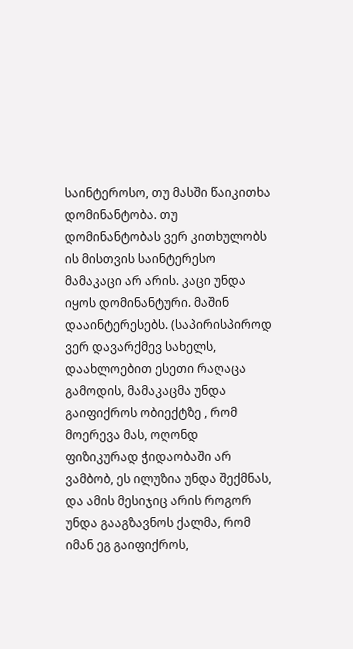საინტეროსო, თუ მასში წაიკითხა დომინანტობა. თუ დომინანტობას ვერ კითხულობს ის მისთვის საინტერესო მამაკაცი არ არის. კაცი უნდა იყოს დომინანტური. მაშინ დააინტერესებს. (საპირისპიროდ ვერ დავარქმევ სახელს, დაახლოებით ესეთი რაღაცა გამოდის, მამაკაცმა უნდა გაიფიქროს ობიექტზე , რომ მოერევა მას, ოღონდ ფიზიკურად ჭიდაობაში არ ვამბობ, ეს ილუზია უნდა შექმნას, და ამის მესიჯიც არის როგორ უნდა გააგზავნოს ქალმა, რომ იმან ეგ გაიფიქროს,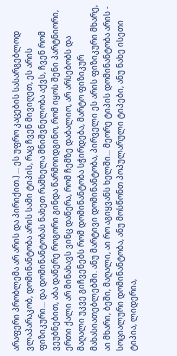არაფერი პრობლემა არ არის და პირიქით.) ... ეს უფრო კაცების სასარგებლოდ ვლაპარაკობ, დომინანტობა არის სამი ტიპის, რაც ჩვენ მივიღეთ, ეს არის ფიზიკური... და დომინანტობას ნახეთ რამხელა მნიშვნელობა აქვს, ჩვენ რომ ვეუბნებით, აბა დაწერე როგორი გინდა წარმოიდგინო, რომ იყოს შენი პარტნიორი, ერთი ქალი არ მინახავს ვინც დაწერა, რომ ჩემზე დაბალიო, არ არსებობს და მაღალი უკვე გიჩვენებს რომ დომინანტობა სჭირდება, მარტო ფიზიკურ მახასიათებლებში. ანუ მარტივი დომინანტობა, პირველი ეს არის ფიზიკური მხარე, აი მხარი, ბეში, მაღალი, აი რო აგიყვანს ხელში... მეორე ტიპის დომინანტობა არის - სოციალური დომინანტობა, ანუ მოსწონთ პოპულარული ტიპები, ანუ ნახე ისეთი ტიპია, ლიდერია,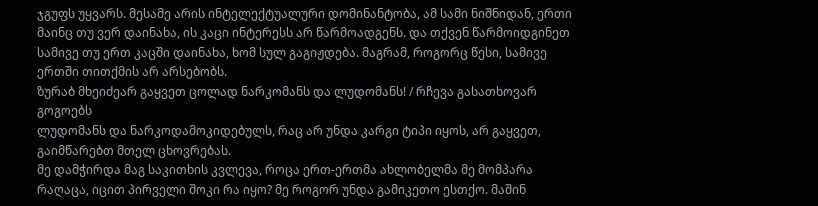ჯგუფს უყვარს. მესამე არის ინტელექტუალური დომინანტობა, ამ სამი ნიშნიდან, ერთი მაინც თუ ვერ დაინახა, ის კაცი ინტერესს არ წარმოადგენს. და თქვენ წარმოიდგინეთ სამივე თუ ერთ კაცში დაინახა, ხომ სულ გაგიჟდება. მაგრამ, როგორც წესი, სამივე ერთში თითქმის არ არსებობს.
ზურაბ მხეიძეარ გაყვეთ ცოლად ნარკომანს და ლუდომანს! / რჩევა გასათხოვარ გოგოებს
ლუდომანს და ნარკოდამოკიდებულს, რაც არ უნდა კარგი ტიპი იყოს, არ გაყვეთ, გაიმწარებთ მთელ ცხოვრებას.
მე დამჭირდა მაგ საკითხის კვლევა, როცა ერთ-ერთმა ახლობელმა მე მომპარა რაღაცა, იცით პირველი შოკი რა იყო? მე როგორ უნდა გამიკეთო ესთქო. მაშინ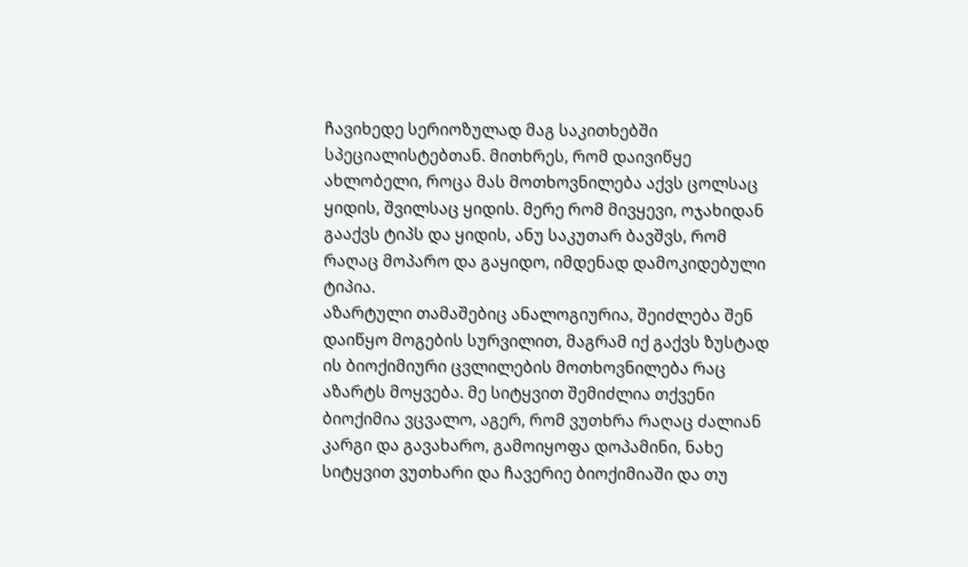ჩავიხედე სერიოზულად მაგ საკითხებში სპეციალისტებთან. მითხრეს, რომ დაივიწყე ახლობელი, როცა მას მოთხოვნილება აქვს ცოლსაც ყიდის, შვილსაც ყიდის. მერე რომ მივყევი, ოჯახიდან გააქვს ტიპს და ყიდის, ანუ საკუთარ ბავშვს, რომ რაღაც მოპარო და გაყიდო, იმდენად დამოკიდებული ტიპია.
აზარტული თამაშებიც ანალოგიურია, შეიძლება შენ დაიწყო მოგების სურვილით, მაგრამ იქ გაქვს ზუსტად ის ბიოქიმიური ცვლილების მოთხოვნილება რაც აზარტს მოყვება. მე სიტყვით შემიძლია თქვენი ბიოქიმია ვცვალო, აგერ, რომ ვუთხრა რაღაც ძალიან კარგი და გავახარო, გამოიყოფა დოპამინი, ნახე სიტყვით ვუთხარი და ჩავერიე ბიოქიმიაში და თუ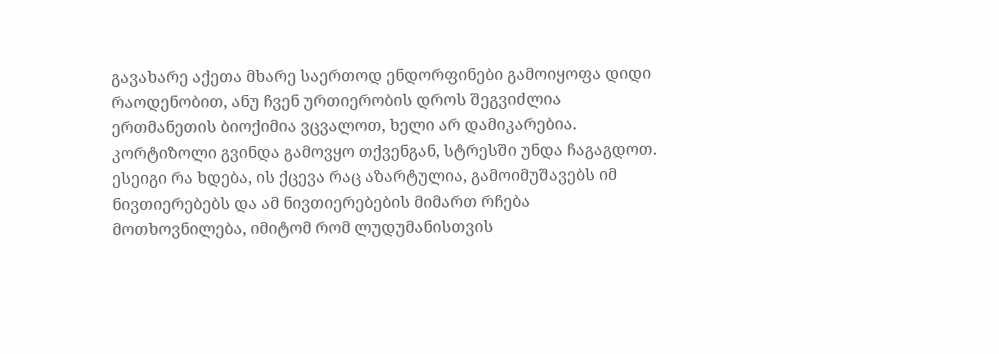გავახარე აქეთა მხარე საერთოდ ენდორფინები გამოიყოფა დიდი რაოდენობით, ანუ ჩვენ ურთიერობის დროს შეგვიძლია ერთმანეთის ბიოქიმია ვცვალოთ, ხელი არ დამიკარებია. კორტიზოლი გვინდა გამოვყო თქვენგან, სტრესში უნდა ჩაგაგდოთ.
ესეიგი რა ხდება, ის ქცევა რაც აზარტულია, გამოიმუშავებს იმ ნივთიერებებს და ამ ნივთიერებების მიმართ რჩება მოთხოვნილება, იმიტომ რომ ლუდუმანისთვის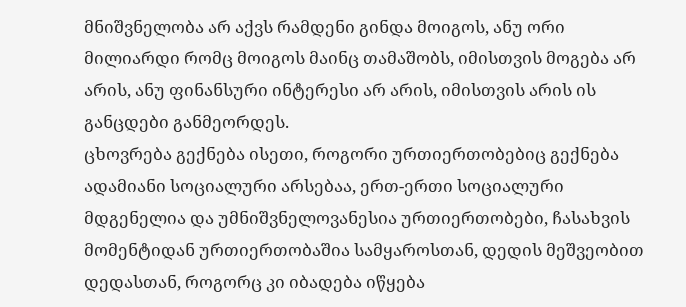მნიშვნელობა არ აქვს რამდენი გინდა მოიგოს, ანუ ორი მილიარდი რომც მოიგოს მაინც თამაშობს, იმისთვის მოგება არ არის, ანუ ფინანსური ინტერესი არ არის, იმისთვის არის ის განცდები განმეორდეს.
ცხოვრება გექნება ისეთი, როგორი ურთიერთობებიც გექნება
ადამიანი სოციალური არსებაა, ერთ-ერთი სოციალური მდგენელია და უმნიშვნელოვანესია ურთიერთობები, ჩასახვის მომენტიდან ურთიერთობაშია სამყაროსთან, დედის მეშვეობით დედასთან, როგორც კი იბადება იწყება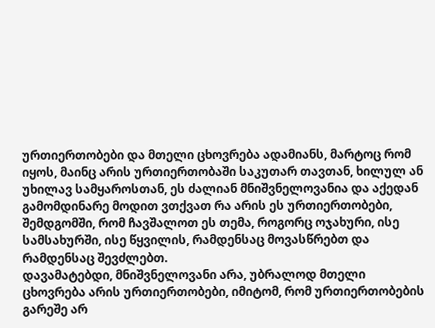ურთიერთობები და მთელი ცხოვრება ადამიანს, მარტოც რომ იყოს, მაინც არის ურთიერთობაში საკუთარ თავთან, ხილულ ან უხილავ სამყაროსთან, ეს ძალიან მნიშვნელოვანია და აქედან გამომდინარე მოდით ვთქვათ რა არის ეს ურთიერთობები, შემდგომში, რომ ჩავშალოთ ეს თემა, როგორც ოჯახური, ისე სამსახურში, ისე წყვილის, რამდენსაც მოვასწრებთ და რამდენსაც შევძლებთ.
დავამატებდი, მნიშვნელოვანი არა, უბრალოდ მთელი ცხოვრება არის ურთიერთობები, იმიტომ, რომ ურთიერთობების გარეშე არ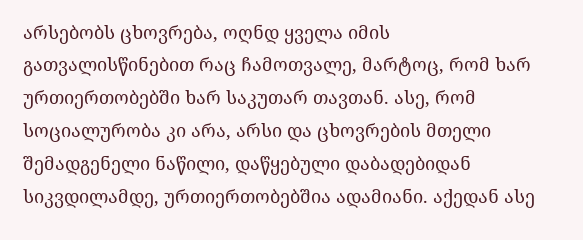არსებობს ცხოვრება, ოღნდ ყველა იმის გათვალისწინებით რაც ჩამოთვალე, მარტოც, რომ ხარ ურთიერთობებში ხარ საკუთარ თავთან. ასე, რომ სოციალურობა კი არა, არსი და ცხოვრების მთელი შემადგენელი ნაწილი, დაწყებული დაბადებიდან სიკვდილამდე, ურთიერთობებშია ადამიანი. აქედან ასე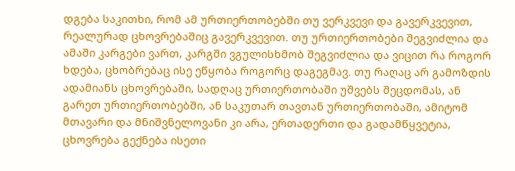დგება საკითხი, რომ ამ ურთიერთობებში თუ ვერკვევი და გავერკვევით, რეალურად ცხოვრებაშიც გავერკვევით. თუ ურთიერთობები შეგვიძლია და ამაში კარგები ვართ, კარგში ვგულისხმობ შეგვიძლია და ვიცით რა როგორ ხდება, ცხობრებაც ისე ეწყობა როგორც დაგეგმავ. თუ რაღაც არ გამოზდის ადამიანს ცხოვრებაში, სადღაც ურთიერთობაში უშვებს შეცდომას, ან გარეთ ურთიერთობებში, ან საკუთარ თავთან ურთიერთობაში, ამიტომ მთავარი და მნიშვნელოვანი კი არა, ერთადერთი და გადამწყვეტია, ცხოვრება გექნება ისეთი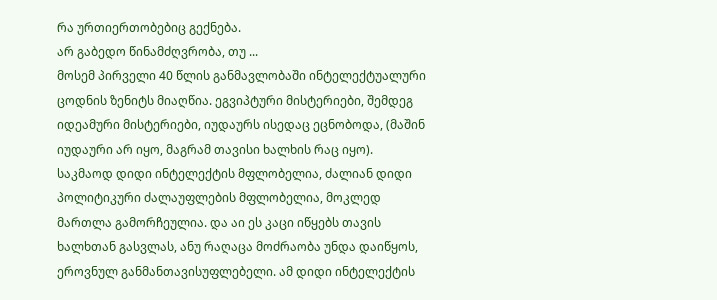რა ურთიერთობებიც გექნება.
არ გაბედო წინამძღვრობა, თუ ...
მოსემ პირველი 40 წლის განმავლობაში ინტელექტუალური ცოდნის ზენიტს მიაღწია. ეგვიპტური მისტერიები, შემდეგ იდეამური მისტერიები, იუდაურს ისედაც ეცნობოდა, (მაშინ იუდაური არ იყო, მაგრამ თავისი ხალხის რაც იყო).
საკმაოდ დიდი ინტელექტის მფლობელია, ძალიან დიდი პოლიტიკური ძალაუფლების მფლობელია, მოკლედ მართლა გამორჩეულია. და აი ეს კაცი იწყებს თავის ხალხთან გასვლას, ანუ რაღაცა მოძრაობა უნდა დაიწყოს, ეროვნულ განმანთავისუფლებელი. ამ დიდი ინტელექტის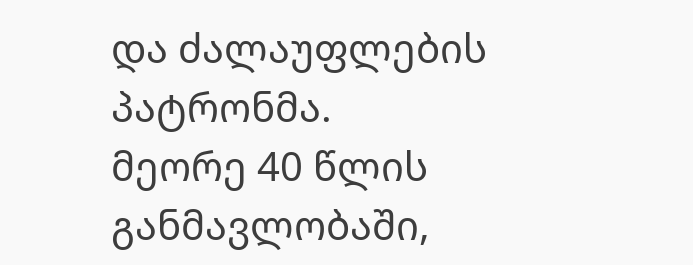და ძალაუფლების პატრონმა.
მეორე 40 წლის განმავლობაში,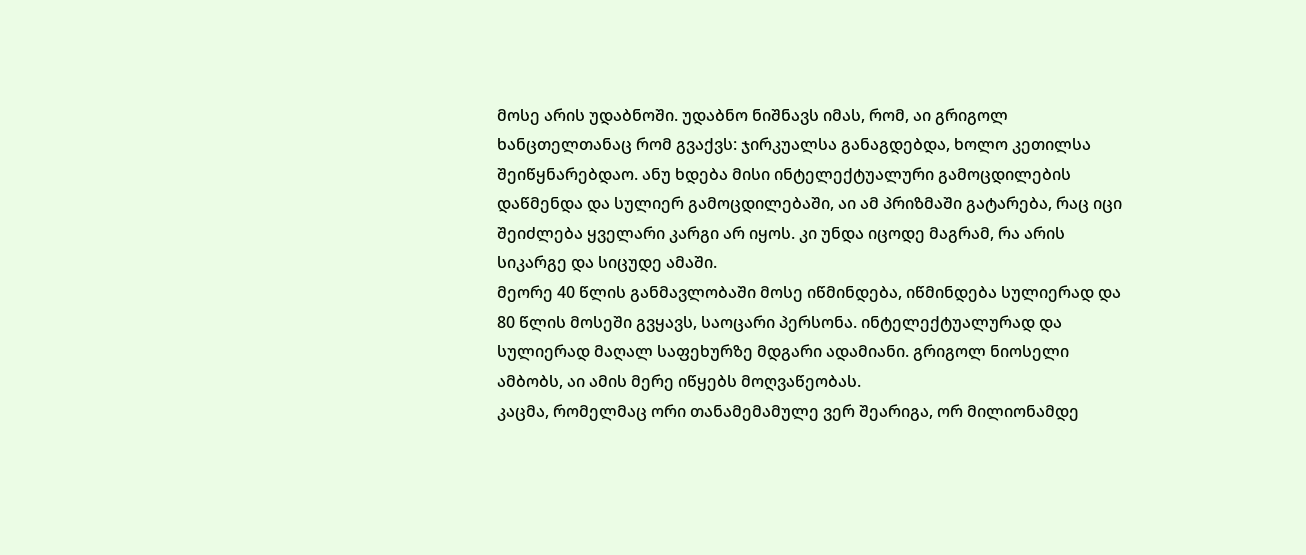მოსე არის უდაბნოში. უდაბნო ნიშნავს იმას, რომ, აი გრიგოლ ხანცთელთანაც რომ გვაქვს: ჯირკუალსა განაგდებდა, ხოლო კეთილსა შეიწყნარებდაო. ანუ ხდება მისი ინტელექტუალური გამოცდილების დაწმენდა და სულიერ გამოცდილებაში, აი ამ პრიზმაში გატარება, რაც იცი შეიძლება ყველარი კარგი არ იყოს. კი უნდა იცოდე მაგრამ, რა არის სიკარგე და სიცუდე ამაში.
მეორე 40 წლის განმავლობაში მოსე იწმინდება, იწმინდება სულიერად და 80 წლის მოსეში გვყავს, საოცარი პერსონა. ინტელექტუალურად და სულიერად მაღალ საფეხურზე მდგარი ადამიანი. გრიგოლ ნიოსელი ამბობს, აი ამის მერე იწყებს მოღვაწეობას.
კაცმა, რომელმაც ორი თანამემამულე ვერ შეარიგა, ორ მილიონამდე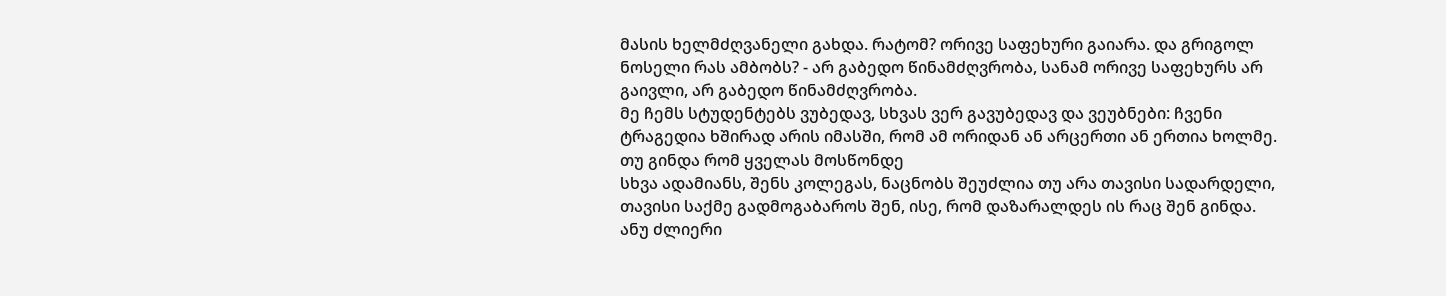მასის ხელმძღვანელი გახდა. რატომ? ორივე საფეხური გაიარა. და გრიგოლ ნოსელი რას ამბობს? - არ გაბედო წინამძღვრობა, სანამ ორივე საფეხურს არ გაივლი, არ გაბედო წინამძღვრობა.
მე ჩემს სტუდენტებს ვუბედავ, სხვას ვერ გავუბედავ და ვეუბნები: ჩვენი ტრაგედია ხშირად არის იმასში, რომ ამ ორიდან ან არცერთი ან ერთია ხოლმე.
თუ გინდა რომ ყველას მოსწონდე
სხვა ადამიანს, შენს კოლეგას, ნაცნობს შეუძლია თუ არა თავისი სადარდელი, თავისი საქმე გადმოგაბაროს შენ, ისე, რომ დაზარალდეს ის რაც შენ გინდა. ანუ ძლიერი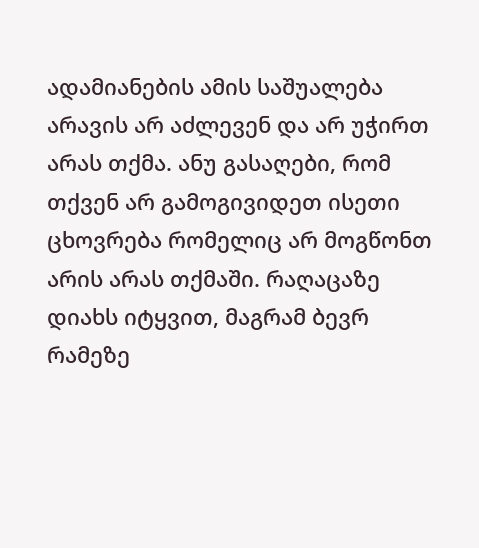ადამიანების ამის საშუალება არავის არ აძლევენ და არ უჭირთ არას თქმა. ანუ გასაღები, რომ თქვენ არ გამოგივიდეთ ისეთი ცხოვრება რომელიც არ მოგწონთ არის არას თქმაში. რაღაცაზე დიახს იტყვით, მაგრამ ბევრ რამეზე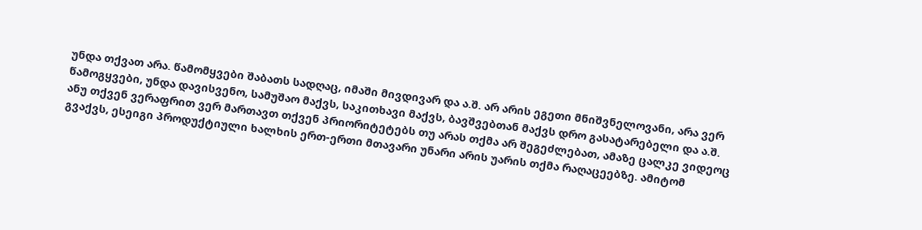უნდა თქვათ არა. წამომყვები შაბათს სადღაც, იმაში მივდივარ და ა.შ. არ არის ეგეთი მნიშვნელოვანი, არა ვერ წამოგყვები, უნდა დავისვენო, სამუშაო მაქვს, საკითხავი მაქვს, ბავშვებთან მაქვს დრო გასატარებელი და ა.შ.
ანუ თქვენ ვერაფრით ვერ მართავთ თქვენ პრიორიტეტებს თუ არას თქმა არ შეგეძლებათ, ამაზე ცალკე ვიდეოც გვაქვს, ესეიგი პროდუქტიული ხალხის ერთ-ერთი მთავარი უნარი არის უარის თქმა რაღაცეებზე. ამიტომ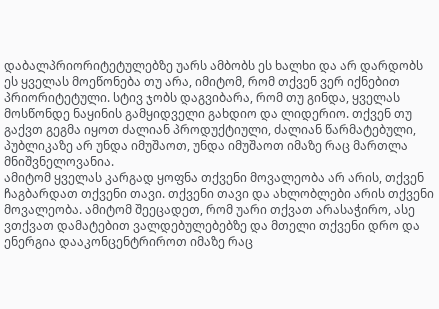დაბალპრიორიტეტულებზე უარს ამბობს ეს ხალხი და არ დარდობს ეს ყველას მოეწონება თუ არა, იმიტომ, რომ თქვენ ვერ იქნებით პრიორიტეტული. სტივ ჯობს დაგვიბარა, რომ თუ გინდა, ყველას მოსწონდე ნაყინის გამყიდველი გახდიო და ლიდერიო. თქვენ თუ გაქვთ გეგმა იყოთ ძალიან პროდუქტიული, ძალიან წარმატებული, პუბლიკაზე არ უნდა იმუშაოთ, უნდა იმუშაოთ იმაზე რაც მართლა მნიშვნელოვანია.
ამიტომ ყველას კარგად ყოფნა თქვენი მოვალეობა არ არის, თქვენ ჩაგბარდათ თქვენი თავი. თქვენი თავი და ახლობლები არის თქვენი მოვალეობა. ამიტომ შეეცადეთ, რომ უარი თქვათ არასაჭირო, ასე ვთქვათ დამატებით ვალდებულებებზე და მთელი თქვენი დრო და ენერგია დააკონცენტრიროთ იმაზე რაც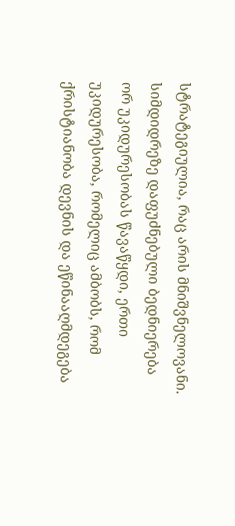სტრატეგიულია, რაც არის მნიშვნელოვანი.
სიმდიდრეზე დაფუძნებული ბედნიერება
ორ უკიდურესობას წავაწყდი, ერთი უკიდურესობა, რომელიც ამბობს, რომ ქრისტიანობა დევნის და ეწინააღმდეგება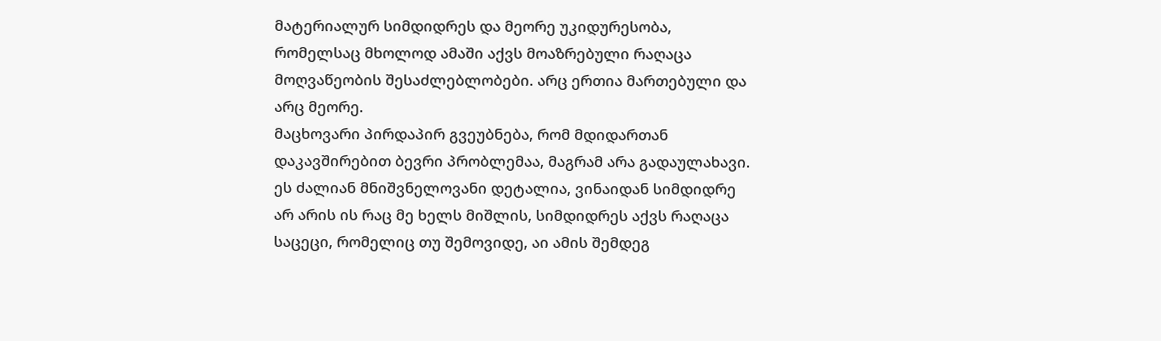მატერიალურ სიმდიდრეს და მეორე უკიდურესობა, რომელსაც მხოლოდ ამაში აქვს მოაზრებული რაღაცა მოღვაწეობის შესაძლებლობები. არც ერთია მართებული და არც მეორე.
მაცხოვარი პირდაპირ გვეუბნება, რომ მდიდართან დაკავშირებით ბევრი პრობლემაა, მაგრამ არა გადაულახავი. ეს ძალიან მნიშვნელოვანი დეტალია, ვინაიდან სიმდიდრე არ არის ის რაც მე ხელს მიშლის, სიმდიდრეს აქვს რაღაცა საცეცი, რომელიც თუ შემოვიდე, აი ამის შემდეგ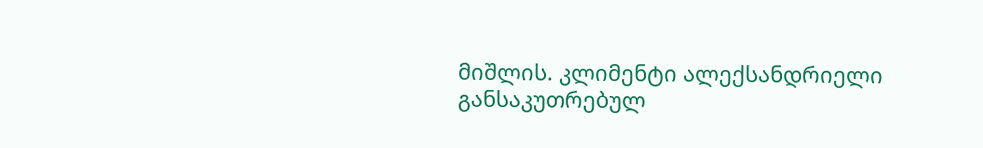მიშლის. კლიმენტი ალექსანდრიელი განსაკუთრებულ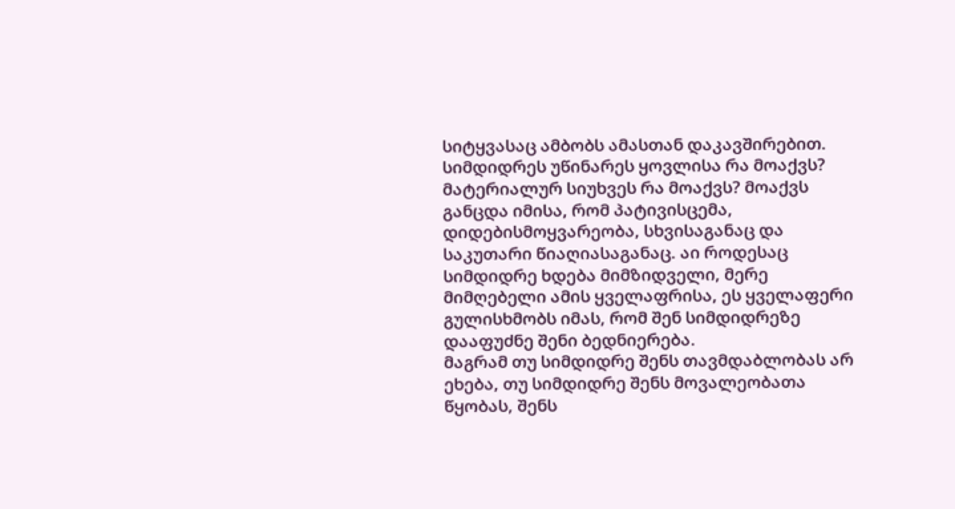სიტყვასაც ამბობს ამასთან დაკავშირებით.
სიმდიდრეს უწინარეს ყოვლისა რა მოაქვს? მატერიალურ სიუხვეს რა მოაქვს? მოაქვს განცდა იმისა, რომ პატივისცემა, დიდებისმოყვარეობა, სხვისაგანაც და საკუთარი წიაღიასაგანაც. აი როდესაც სიმდიდრე ხდება მიმზიდველი, მერე მიმღებელი ამის ყველაფრისა, ეს ყველაფერი გულისხმობს იმას, რომ შენ სიმდიდრეზე დააფუძნე შენი ბედნიერება.
მაგრამ თუ სიმდიდრე შენს თავმდაბლობას არ ეხება, თუ სიმდიდრე შენს მოვალეობათა წყობას, შენს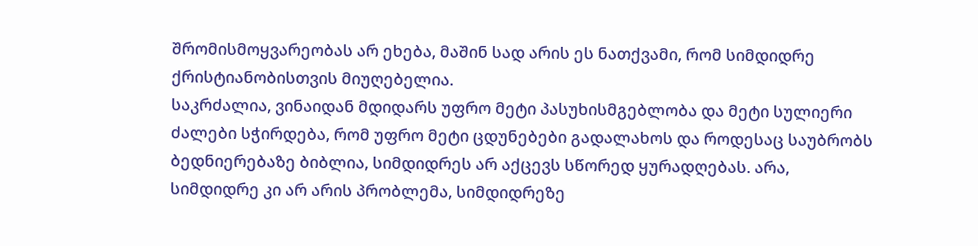შრომისმოყვარეობას არ ეხება, მაშინ სად არის ეს ნათქვამი, რომ სიმდიდრე ქრისტიანობისთვის მიუღებელია.
საკრძალია, ვინაიდან მდიდარს უფრო მეტი პასუხისმგებლობა და მეტი სულიერი ძალები სჭირდება, რომ უფრო მეტი ცდუნებები გადალახოს და როდესაც საუბრობს ბედნიერებაზე ბიბლია, სიმდიდრეს არ აქცევს სწორედ ყურადღებას. არა, სიმდიდრე კი არ არის პრობლემა, სიმდიდრეზე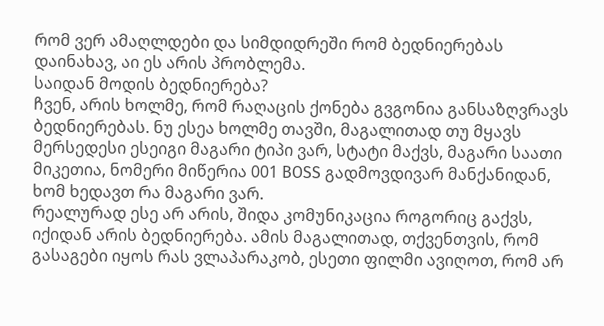რომ ვერ ამაღლდები და სიმდიდრეში რომ ბედნიერებას დაინახავ, აი ეს არის პრობლემა.
საიდან მოდის ბედნიერება?
ჩვენ, არის ხოლმე, რომ რაღაცის ქონება გვგონია განსაზღვრავს ბედნიერებას. ნუ ესეა ხოლმე თავში, მაგალითად თუ მყავს მერსედესი ესეიგი მაგარი ტიპი ვარ, სტატი მაქვს, მაგარი საათი მიკეთია, ნომერი მიწერია 001 BOSS გადმოვდივარ მანქანიდან, ხომ ხედავთ რა მაგარი ვარ.
რეალურად ესე არ არის, შიდა კომუნიკაცია როგორიც გაქვს, იქიდან არის ბედნიერება. ამის მაგალითად, თქვენთვის, რომ გასაგები იყოს რას ვლაპარაკობ, ესეთი ფილმი ავიღოთ, რომ არ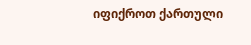იფიქროთ ქართული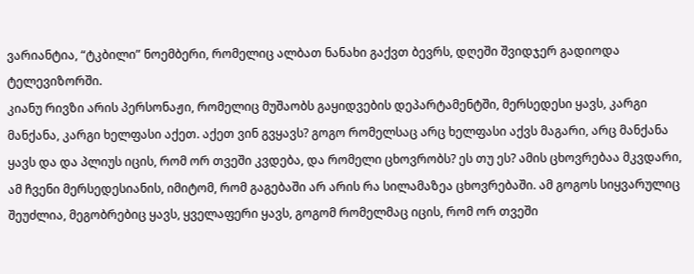ვარიანტია, “ტკბილი” ნოემბერი, რომელიც ალბათ ნანახი გაქვთ ბევრს, დღეში შვიდჯერ გადიოდა ტელევიზორში.
კიანუ რივზი არის პერსონაჟი, რომელიც მუშაობს გაყიდვების დეპარტამენტში, მერსედესი ყავს, კარგი მანქანა, კარგი ხელფასი აქეთ. აქეთ ვინ გვყავს? გოგო რომელსაც არც ხელფასი აქვს მაგარი, არც მანქანა ყავს და და პლიუს იცის, რომ ორ თვეში კვდება, და რომელი ცხოვრობს? ეს თუ ეს? ამის ცხოვრებაა მკვდარი, ამ ჩვენი მერსედესიანის, იმიტომ, რომ გაგებაში არ არის რა სილამაზეა ცხოვრებაში. ამ გოგოს სიყვარულიც შეუძლია, მეგობრებიც ყავს, ყველაფერი ყავს, გოგომ რომელმაც იცის, რომ ორ თვეში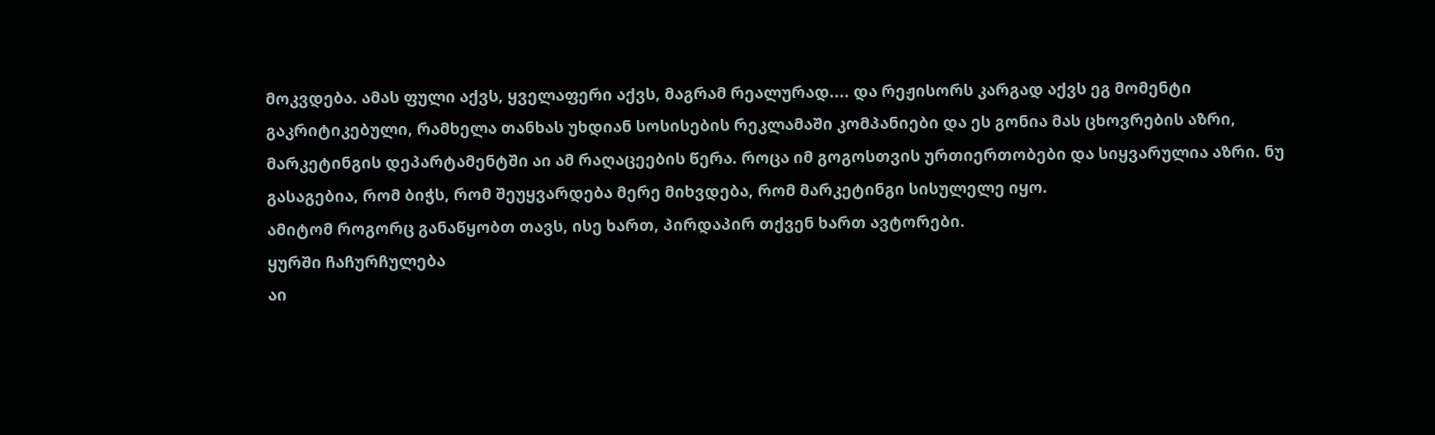მოკვდება. ამას ფული აქვს, ყველაფერი აქვს, მაგრამ რეალურად.... და რეჟისორს კარგად აქვს ეგ მომენტი გაკრიტიკებული, რამხელა თანხას უხდიან სოსისების რეკლამაში კომპანიები და ეს გონია მას ცხოვრების აზრი, მარკეტინგის დეპარტამენტში აი ამ რაღაცეების წერა. როცა იმ გოგოსთვის ურთიერთობები და სიყვარულია აზრი. ნუ გასაგებია, რომ ბიჭს, რომ შეუყვარდება მერე მიხვდება, რომ მარკეტინგი სისულელე იყო.
ამიტომ როგორც განაწყობთ თავს, ისე ხართ, პირდაპირ თქვენ ხართ ავტორები.
ყურში ჩაჩურჩულება
აი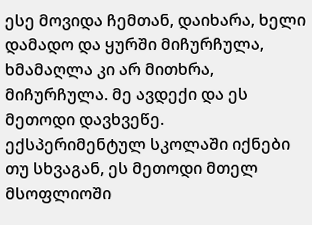ესე მოვიდა ჩემთან, დაიხარა, ხელი დამადო და ყურში მიჩურჩულა, ხმამაღლა კი არ მითხრა, მიჩურჩულა. მე ავდექი და ეს მეთოდი დავხვეწე. ექსპერიმენტულ სკოლაში იქნები თუ სხვაგან, ეს მეთოდი მთელ მსოფლიოში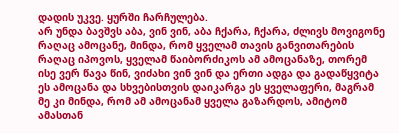დადის უკვე. ყურში ჩარჩულება.
არ უნდა ბავშვს აბა, ვინ ვინ, აბა ჩქარა, ჩქარა, ძლივს მოვიგონე რაღაც ამოცანე, მინდა, რომ ყველამ თავის განვითარების რაღაც იპოვოს, ყველამ წაიბორძიკოს ამ ამოცანაზე, თორემ ისე ვერ წავა წინ, ვიძახი ვინ ვინ და ერთი ადგა და გადაწყვიტა ეს ამოცანა და სხვებისთვის დაიკარგა ეს ყველაფერი, მაგრამ მე კი მინდა, რომ ამ ამოცანამ ყველა გაზარდოს, ამიტომ ამასთან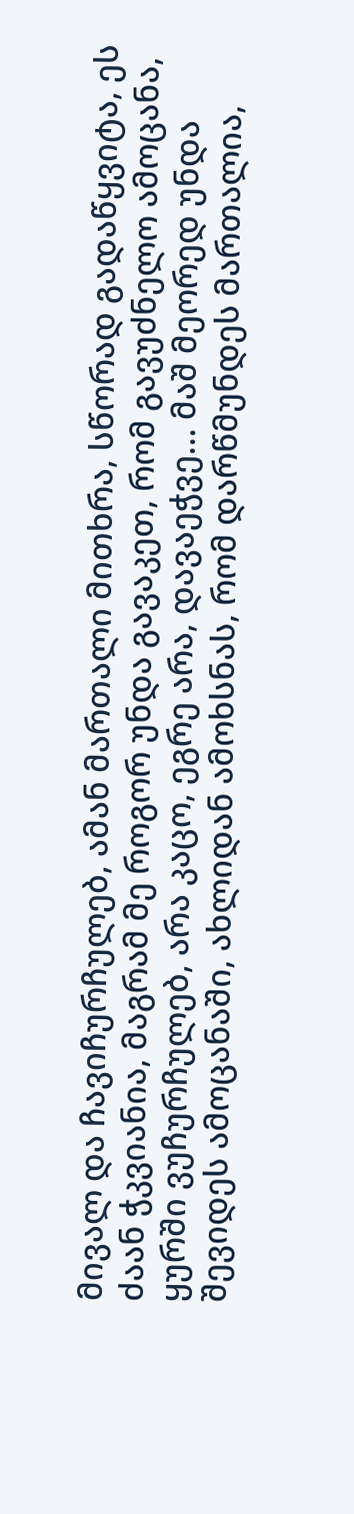მივალ და ჩავიჩურჩულებ, ამან მართალი მითხრა, სწორად გადაწყვიტა, ეს ძაან ჭკვიანია, მაგრამ მე როგორ უნდა გავაკეთ, რომ გავუძნელო ამოცანა, ყურში ვუჩურჩულებ, არა კაცო, ეგრე არა, დავაეჭვე... მაშ მეორედ უნდა შევიდეს ამოცანაში, ახლიდან ამოხსნას, რომ დარწმუნდეს მართალია,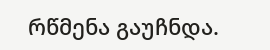რწმენა გაუჩნდა.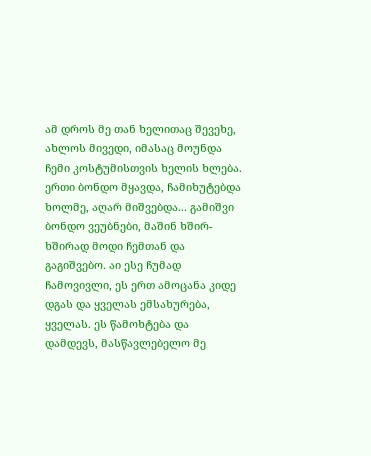ამ დროს მე თან ხელითაც შევეხე, ახლოს მივედი, იმასაც მოუნდა ჩემი კოსტუმისთვის ხელის ხლება. ერთი ბონდო მყავდა, ჩამიხუტებდა ხოლმე, აღარ მიშვებდა... გამიშვი ბონდო ვეუბნები, მაშინ ხშირ-ხშირად მოდი ჩემთან და გაგიშვებო. აი ესე ჩუმად ჩამოვივლი, ეს ერთ ამოცანა კიდე დგას და ყველას ემსახურება, ყველას. ეს წამოხტება და დამდევს, მასწავლებელო მე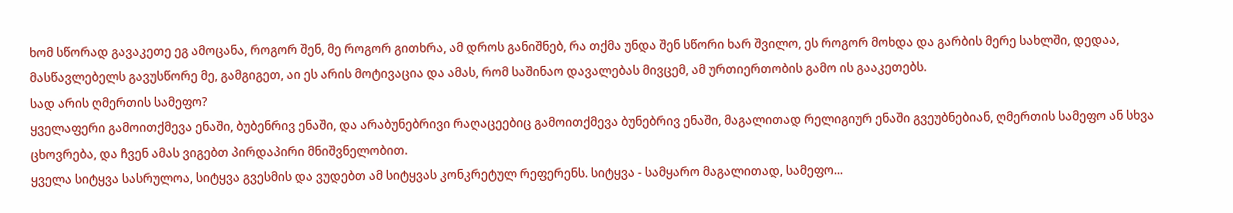ხომ სწორად გავაკეთე ეგ ამოცანა, როგორ შენ, მე როგორ გითხრა, ამ დროს განიშნებ, რა თქმა უნდა შენ სწორი ხარ შვილო, ეს როგორ მოხდა და გარბის მერე სახლში, დედაა, მასწავლებელს გავუსწორე მე, გამგიგეთ, აი ეს არის მოტივაცია და ამას, რომ საშინაო დავალებას მივცემ, ამ ურთიერთობის გამო ის გააკეთებს.
სად არის ღმერთის სამეფო?
ყველაფერი გამოითქმევა ენაში, ბუბენრივ ენაში, და არაბუნებრივი რაღაცეებიც გამოითქმევა ბუნებრივ ენაში, მაგალითად რელიგიურ ენაში გვეუბნებიან, ღმერთის სამეფო ან სხვა ცხოვრება, და ჩვენ ამას ვიგებთ პირდაპირი მნიშვნელობით.
ყველა სიტყვა სასრულოა, სიტყვა გვესმის და ვუდებთ ამ სიტყვას კონკრეტულ რეფერენს. სიტყვა - სამყარო მაგალითად, სამეფო...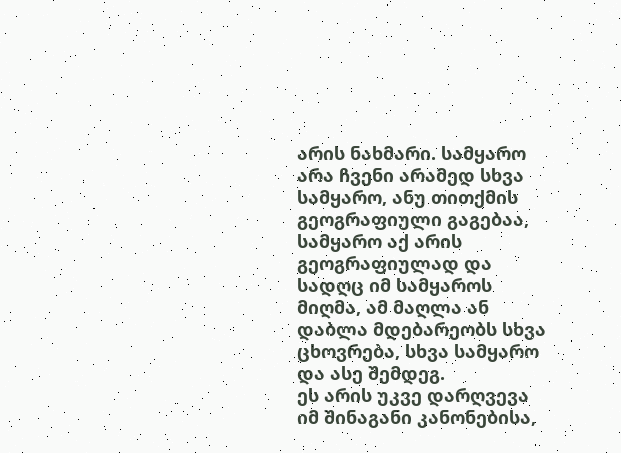არის ნახმარი. სამყარო არა ჩვენი არამედ სხვა სამყარო, ანუ თითქმის გეოგრაფიული გაგებაა, სამყარო აქ არის გეოგრაფიულად და სადღც იმ სამყაროს მიღმა, ამ მაღლა ან დაბლა მდებარეობს სხვა ცხოვრება, სხვა სამყარო და ასე შემდეგ.
ეს არის უკვე დარღვევა იმ შინაგანი კანონებისა,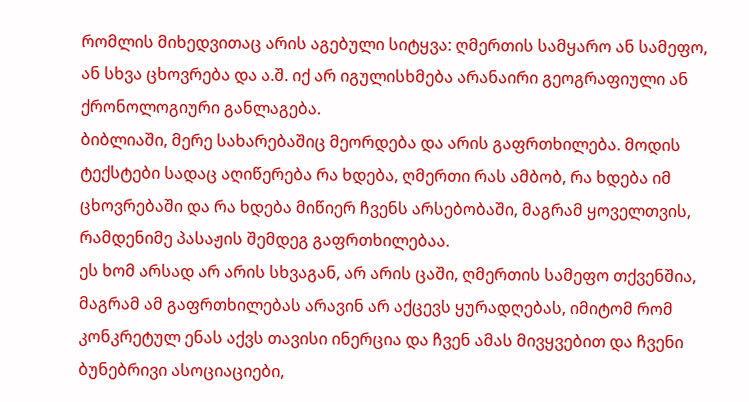რომლის მიხედვითაც არის აგებული სიტყვა: ღმერთის სამყარო ან სამეფო, ან სხვა ცხოვრება და ა.შ. იქ არ იგულისხმება არანაირი გეოგრაფიული ან ქრონოლოგიური განლაგება.
ბიბლიაში, მერე სახარებაშიც მეორდება და არის გაფრთხილება. მოდის ტექსტები სადაც აღიწერება რა ხდება, ღმერთი რას ამბობ, რა ხდება იმ ცხოვრებაში და რა ხდება მიწიერ ჩვენს არსებობაში, მაგრამ ყოველთვის, რამდენიმე პასაჟის შემდეგ გაფრთხილებაა.
ეს ხომ არსად არ არის სხვაგან, არ არის ცაში, ღმერთის სამეფო თქვენშია, მაგრამ ამ გაფრთხილებას არავინ არ აქცევს ყურადღებას, იმიტომ რომ კონკრეტულ ენას აქვს თავისი ინერცია და ჩვენ ამას მივყვებით და ჩვენი ბუნებრივი ასოციაციები,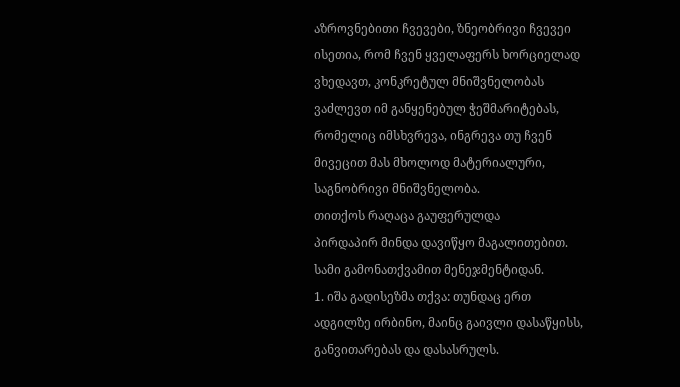აზროვნებითი ჩვევები, ზნეობრივი ჩვევეი ისეთია, რომ ჩვენ ყველაფერს ხორციელად ვხედავთ, კონკრეტულ მნიშვნელობას ვაძლევთ იმ განყენებულ ჭეშმარიტებას, რომელიც იმსხვრევა, ინგრევა თუ ჩვენ მივეცით მას მხოლოდ მატერიალური, საგნობრივი მნიშვნელობა.
თითქოს რაღაცა გაუფერულდა
პირდაპირ მინდა დავიწყო მაგალითებით. სამი გამონათქვამით მენეჯმენტიდან.
1. იშა გადისეზმა თქვა: თუნდაც ერთ ადგილზე ირბინო, მაინც გაივლი დასაწყისს, განვითარებას და დასასრულს.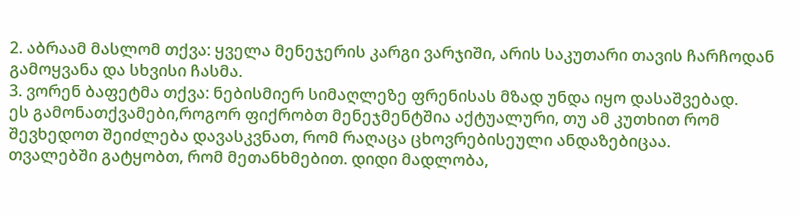2. აბრაამ მასლომ თქვა: ყველა მენეჯერის კარგი ვარჯიში, არის საკუთარი თავის ჩარჩოდან გამოყვანა და სხვისი ჩასმა.
3. ვორენ ბაფეტმა თქვა: ნებისმიერ სიმაღლეზე ფრენისას მზად უნდა იყო დასაშვებად.
ეს გამონათქვამები,როგორ ფიქრობთ მენეჯმენტშია აქტუალური, თუ ამ კუთხით რომ შევხედოთ შეიძლება დავასკვნათ, რომ რაღაცა ცხოვრებისეული ანდაზებიცაა.
თვალებში გატყობთ, რომ მეთანხმებით. დიდი მადლობა,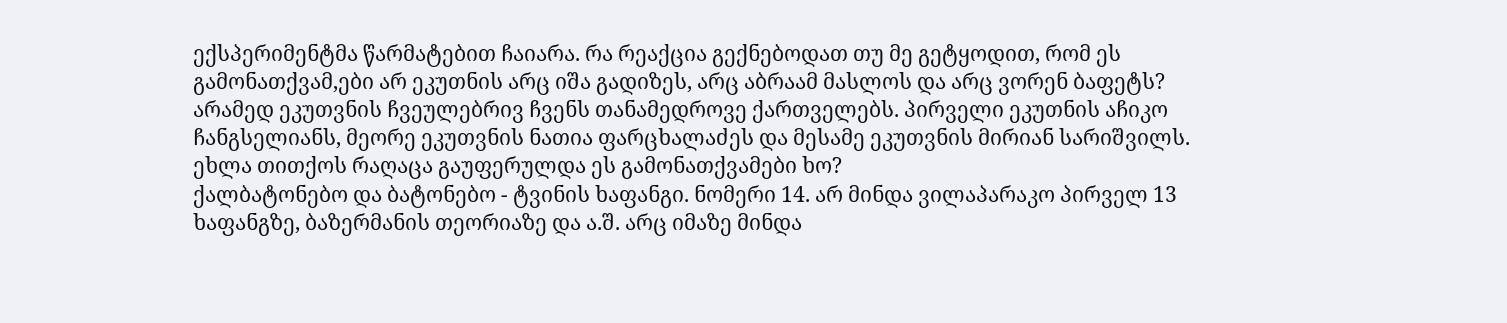ექსპერიმენტმა წარმატებით ჩაიარა. რა რეაქცია გექნებოდათ თუ მე გეტყოდით, რომ ეს გამონათქვამ,ები არ ეკუთნის არც იშა გადიზეს, არც აბრაამ მასლოს და არც ვორენ ბაფეტს? არამედ ეკუთვნის ჩვეულებრივ ჩვენს თანამედროვე ქართველებს. პირველი ეკუთნის აჩიკო ჩანგსელიანს, მეორე ეკუთვნის ნათია ფარცხალაძეს და მესამე ეკუთვნის მირიან სარიშვილს. ეხლა თითქოს რაღაცა გაუფერულდა ეს გამონათქვამები ხო?
ქალბატონებო და ბატონებო - ტვინის ხაფანგი. ნომერი 14. არ მინდა ვილაპარაკო პირველ 13 ხაფანგზე, ბაზერმანის თეორიაზე და ა.შ. არც იმაზე მინდა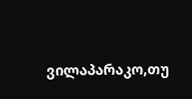ვილაპარაკო,თუ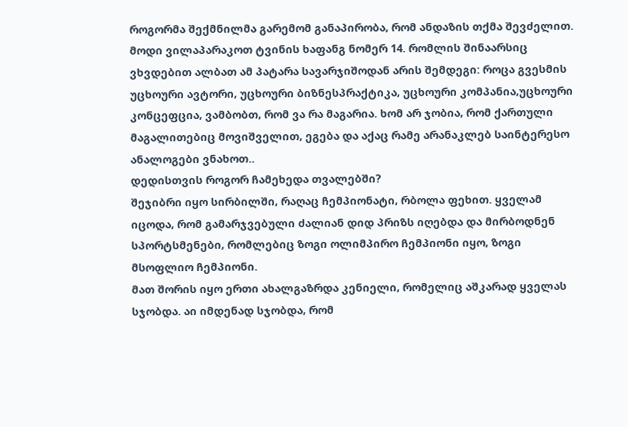როგორმა შექმნილმა გარემომ განაპირობა, რომ ანდაზის თქმა შევძელით. მოდი ვილაპარაკოთ ტვინის ხაფანგ ნომერ 14. რომლის შინაარსიც ვხვდებით ალბათ ამ პატარა სავარჯიშოდან არის შემდეგი: როცა გვესმის უცხოური ავტორი, უცხოური ბიზნესპრაქტიკა, უცხოური კომპანია,უცხოური კონცეფცია, ვამბობთ, რომ ვა რა მაგარია. ხომ არ ჯობია, რომ ქართული მაგალითებიც მოვიშველით, ეგება და აქაც რამე არანაკლებ საინტერესო ანალოგები ვნახოთ..
დედისთვის როგორ ჩამეხედა თვალებში?
შეჯიბრი იყო სირბილში, რაღაც ჩემპიონატი, რბოლა ფეხით. ყველამ იცოდა, რომ გამარჯვებული ძალიან დიდ პრიზს იღებდა და მირბოდნენ სპორტსმენები, რომლებიც ზოგი ოლიმპირო ჩემპიონი იყო, ზოგი მსოფლიო ჩემპიონი.
მათ შორის იყო ერთი ახალგაზრდა კენიელი, რომელიც აშკარად ყველას სჯობდა. აი იმდენად სჯობდა, რომ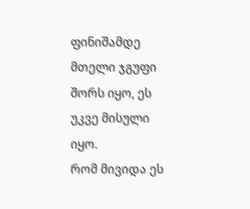ფინიშამდე მთელი ჯგუფი შორს იყო, ეს უკვე მისული იყო.
რომ მივიდა ეს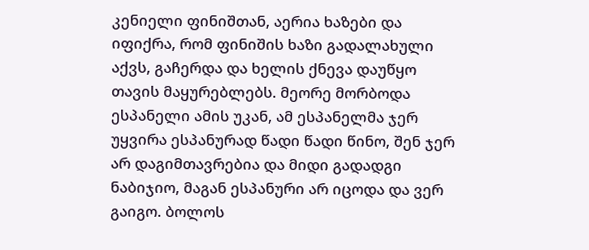კენიელი ფინიშთან, აერია ხაზები და იფიქრა, რომ ფინიშის ხაზი გადალახული აქვს, გაჩერდა და ხელის ქნევა დაუწყო თავის მაყურებლებს. მეორე მორბოდა ესპანელი ამის უკან, ამ ესპანელმა ჯერ უყვირა ესპანურად წადი წადი წინო, შენ ჯერ არ დაგიმთავრებია და მიდი გადადგი ნაბიჯიო, მაგან ესპანური არ იცოდა და ვერ გაიგო. ბოლოს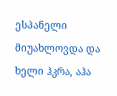ესპანელი მიუახლოვდა და ხელი ჰკრა, აჰა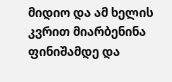მიდიო და ამ ხელის კვრით მიარბენინა ფინიშამდე და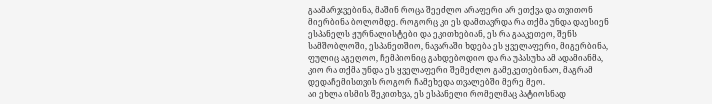გაამარჯვებინა, მაშინ როცა შეეძლო არაფერი არ ეთქვა და თვითონ მიერბინა ბოლომდე. როგორც კი ეს დამთავრდა რა თქმა უნდა დაესიენ ესპანელს ჟურნალისტები და ეკითხებიან, ეს რა გააკეთეო, შენს სამშობლოში, ესპანეთშიო, ნავარაში ხდება ეს ყველაფერი, მიგერბინა, ფულიც აგეღოო, ჩემპიონიც გახდებოდიო და რა უპასუხა ამ ადამიანმა, კიო რა თქმა უნდა ეს ყველაფერი შემეძლო გამეკეთებინაო, მაგრამ დედაჩემისთვის როგორ ჩამეხედა თვალებში მერე მეო.
აი ეხლა ისმის შეკითხვა, ეს ესპანელი რომელმაც პატიოსნად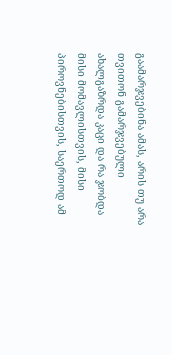გაამარჯვებინა ამას, არის თუ არა თვითონ გამარჯვებული ახალგაზრდა კაცი და რა ჯობდა მისი მომავლისთვის, მისი პიროვნებისთვის, საერთოდ ამ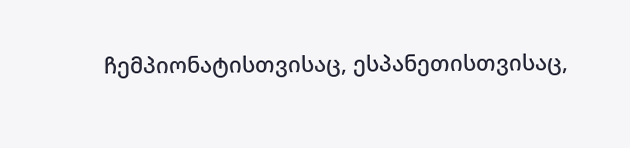ჩემპიონატისთვისაც, ესპანეთისთვისაც,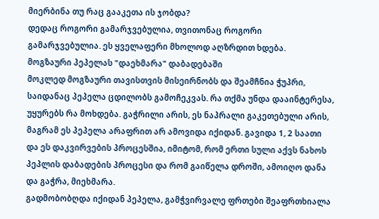მიერბინა თუ რაც გააკეთა ის ჯობდა?
დედაც როგორი გამარჯვებულია, თვითონაც როგორი გამარჯვებულია. ეს ყველაფერი მხოლოდ აღზრდით ხდება.
მოგზაური პეპელას "დაეხმარა" დაბადებაში
მოკლედ მოგზაური თავისთვის მისეირნობს და შეამჩნია ჭუპრი, საიდანაც პეპელა ცდილობს გამოჩეკვას. რა თქმა უნდა დააინტერესა, უყურებს რა მოხდება. გაჭრილი არის, ეს ნაპრალი გაკეთებული არის, მაგრამ ეს პეპელა არაფრით არ ამოვიდა იქიდან. გავიდა 1, 2 საათი და ეს დაკვირვების პროცესშია, იმიტომ, რომ ერთი სული აქვს ნახოს პეპლის დაბადების პროცესი და რომ გაიწელა დროში, ამოიღო დანა და გაჭრა, მიეხმარა.
გადმობობღდა იქიდან პეპელა, გამჭვირვალე ფრთები შეაფრთხიალა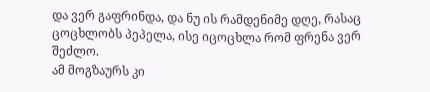და ვერ გაფრინდა, და ნუ ის რამდენიმე დღე, რასაც ცოცხლობს პეპელა, ისე იცოცხლა რომ ფრენა ვერ შეძლო.
ამ მოგზაურს კი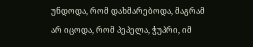უნდოდა, რომ დახმარებოდა, მაგრამ არ იცოდა, რომ პეპელა, ჭუპრი, იმ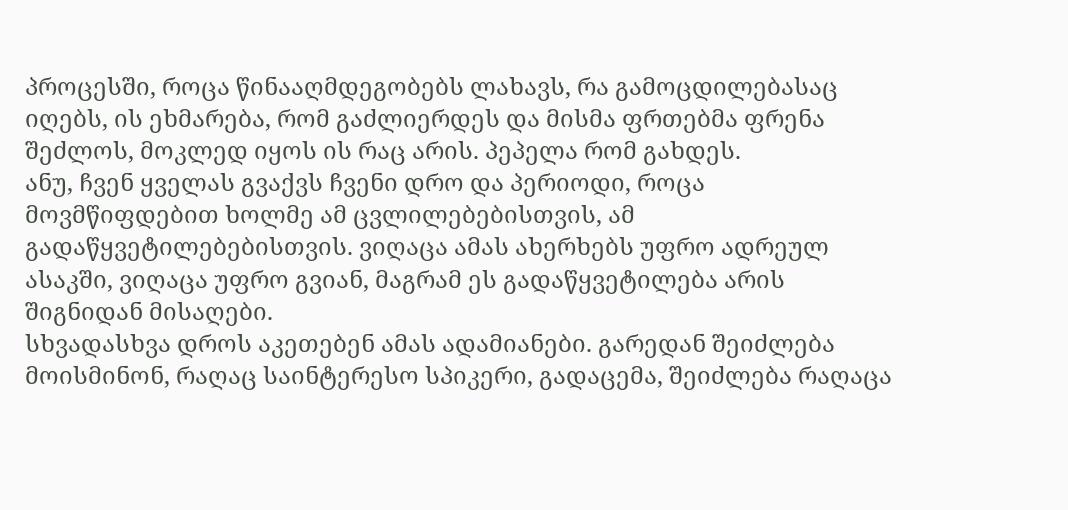პროცესში, როცა წინააღმდეგობებს ლახავს, რა გამოცდილებასაც იღებს, ის ეხმარება, რომ გაძლიერდეს და მისმა ფრთებმა ფრენა შეძლოს, მოკლედ იყოს ის რაც არის. პეპელა რომ გახდეს.
ანუ, ჩვენ ყველას გვაქვს ჩვენი დრო და პერიოდი, როცა მოვმწიფდებით ხოლმე ამ ცვლილებებისთვის, ამ გადაწყვეტილებებისთვის. ვიღაცა ამას ახერხებს უფრო ადრეულ ასაკში, ვიღაცა უფრო გვიან, მაგრამ ეს გადაწყვეტილება არის შიგნიდან მისაღები.
სხვადასხვა დროს აკეთებენ ამას ადამიანები. გარედან შეიძლება მოისმინონ, რაღაც საინტერესო სპიკერი, გადაცემა, შეიძლება რაღაცა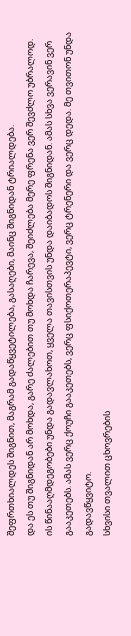შეფრთხიალდეს შიგნით, მაგრამ გადაწყვეტილება, გასაღები, მაინც შიგნიდან ტრიალდება.
და ეს თუ შიგნიდან არ მოხდა, გარე ძალებით თუ მოხდა ჩარევა, შეიძლება მერე ფრენა ვერ შევძლო უბრალოდ.
ის წინააღმდეგობები უნდა გადავლახოთ, ყველა თავისთვის უნდა დაიბადოს შიგნიდან. ამას სხვა ვერავინ ვერ გააკეთებს. ამას ვერც ქოუჩი გააკეთებს, ვერც ფსიქოთერაპევტი, ვერც ტრენერი და ვერც დედა. მე თვითონ უნდა გადავწყვიტო.
სხვისი თვალით ცხოვრების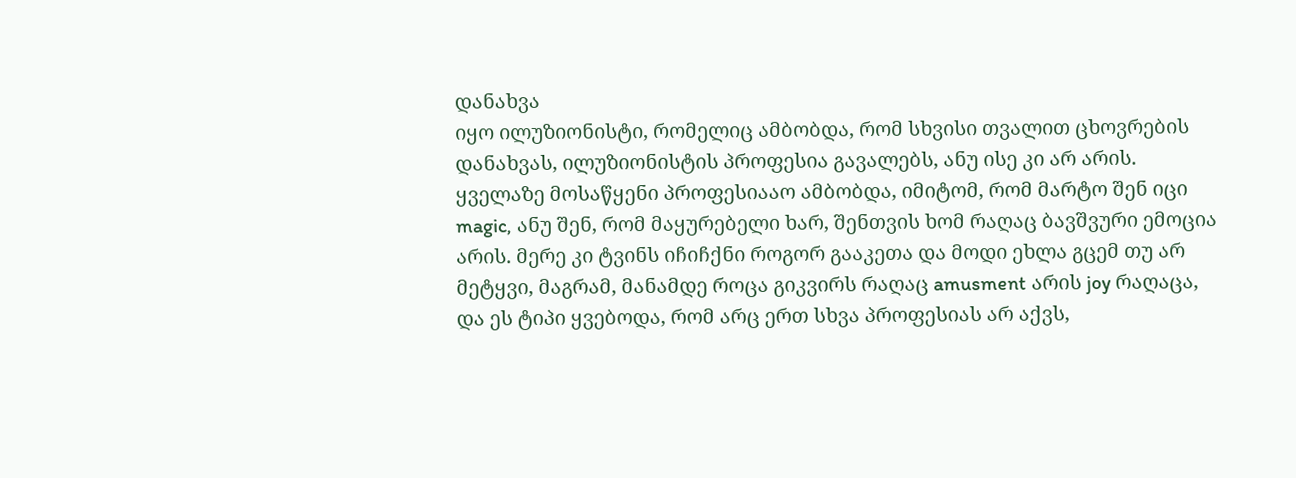დანახვა
იყო ილუზიონისტი, რომელიც ამბობდა, რომ სხვისი თვალით ცხოვრების დანახვას, ილუზიონისტის პროფესია გავალებს, ანუ ისე კი არ არის. ყველაზე მოსაწყენი პროფესიააო ამბობდა, იმიტომ, რომ მარტო შენ იცი magic, ანუ შენ, რომ მაყურებელი ხარ, შენთვის ხომ რაღაც ბავშვური ემოცია არის. მერე კი ტვინს იჩიჩქნი როგორ გააკეთა და მოდი ეხლა გცემ თუ არ მეტყვი, მაგრამ, მანამდე როცა გიკვირს რაღაც amusment არის joy რაღაცა, და ეს ტიპი ყვებოდა, რომ არც ერთ სხვა პროფესიას არ აქვს,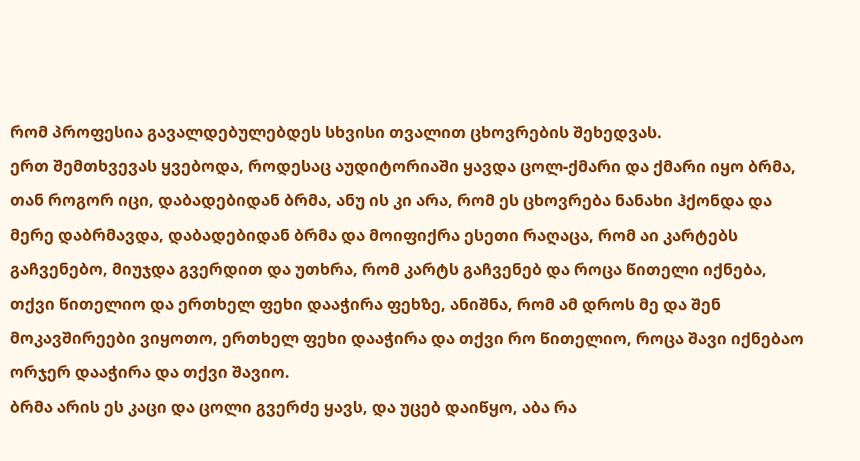რომ პროფესია გავალდებულებდეს სხვისი თვალით ცხოვრების შეხედვას.
ერთ შემთხვევას ყვებოდა, როდესაც აუდიტორიაში ყავდა ცოლ-ქმარი და ქმარი იყო ბრმა, თან როგორ იცი, დაბადებიდან ბრმა, ანუ ის კი არა, რომ ეს ცხოვრება ნანახი ჰქონდა და მერე დაბრმავდა, დაბადებიდან ბრმა და მოიფიქრა ესეთი რაღაცა, რომ აი კარტებს გაჩვენებო, მიუჯდა გვერდით და უთხრა, რომ კარტს გაჩვენებ და როცა წითელი იქნება, თქვი წითელიო და ერთხელ ფეხი დააჭირა ფეხზე, ანიშნა, რომ ამ დროს მე და შენ მოკავშირეები ვიყოთო, ერთხელ ფეხი დააჭირა და თქვი რო წითელიო, როცა შავი იქნებაო ორჯერ დააჭირა და თქვი შავიო.
ბრმა არის ეს კაცი და ცოლი გვერძე ყავს, და უცებ დაიწყო, აბა რა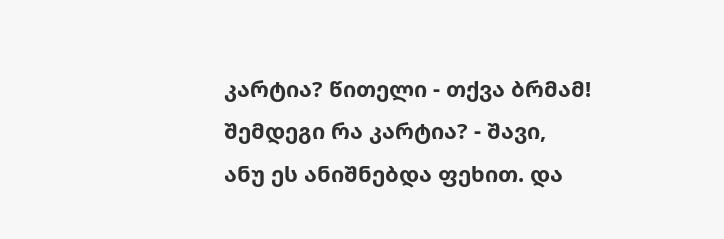კარტია? წითელი - თქვა ბრმამ! შემდეგი რა კარტია? - შავი, ანუ ეს ანიშნებდა ფეხით. და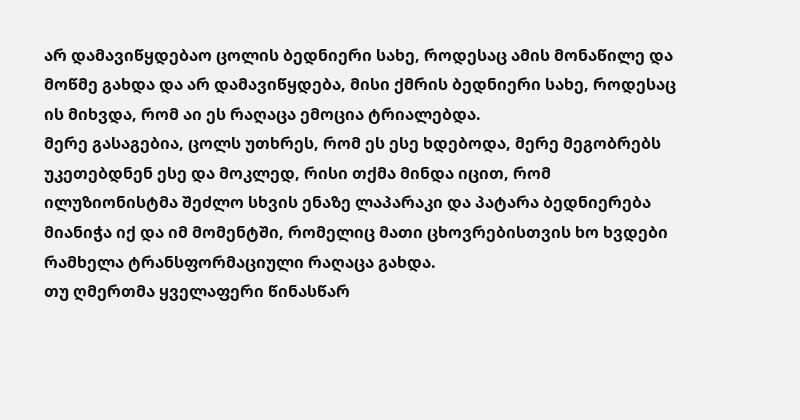არ დამავიწყდებაო ცოლის ბედნიერი სახე, როდესაც ამის მონაწილე და მოწმე გახდა და არ დამავიწყდება, მისი ქმრის ბედნიერი სახე, როდესაც ის მიხვდა, რომ აი ეს რაღაცა ემოცია ტრიალებდა.
მერე გასაგებია, ცოლს უთხრეს, რომ ეს ესე ხდებოდა, მერე მეგობრებს უკეთებდნენ ესე და მოკლედ, რისი თქმა მინდა იცით, რომ ილუზიონისტმა შეძლო სხვის ენაზე ლაპარაკი და პატარა ბედნიერება მიანიჭა იქ და იმ მომენტში, რომელიც მათი ცხოვრებისთვის ხო ხვდები რამხელა ტრანსფორმაციული რაღაცა გახდა.
თუ ღმერთმა ყველაფერი წინასწარ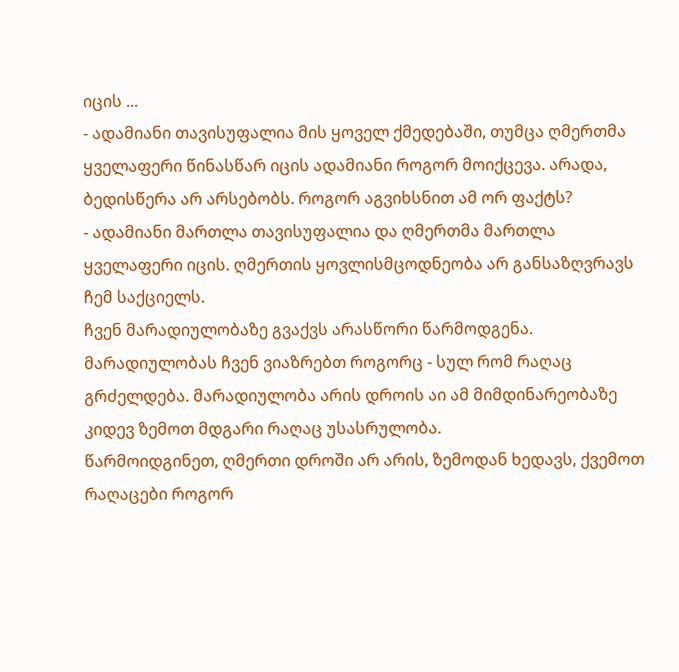იცის ...
- ადამიანი თავისუფალია მის ყოველ ქმედებაში, თუმცა ღმერთმა ყველაფერი წინასწარ იცის ადამიანი როგორ მოიქცევა. არადა, ბედისწერა არ არსებობს. როგორ აგვიხსნით ამ ორ ფაქტს?
- ადამიანი მართლა თავისუფალია და ღმერთმა მართლა ყველაფერი იცის. ღმერთის ყოვლისმცოდნეობა არ განსაზღვრავს ჩემ საქციელს.
ჩვენ მარადიულობაზე გვაქვს არასწორი წარმოდგენა. მარადიულობას ჩვენ ვიაზრებთ როგორც - სულ რომ რაღაც გრძელდება. მარადიულობა არის დროის აი ამ მიმდინარეობაზე კიდევ ზემოთ მდგარი რაღაც უსასრულობა.
წარმოიდგინეთ, ღმერთი დროში არ არის, ზემოდან ხედავს, ქვემოთ რაღაცები როგორ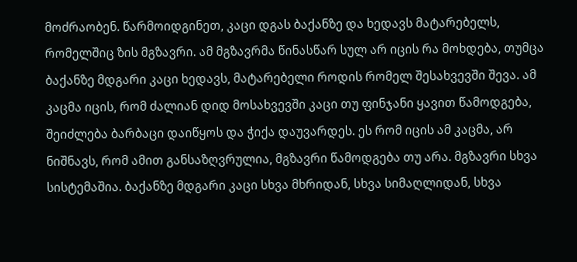მოძრაობენ. წარმოიდგინეთ, კაცი დგას ბაქანზე და ხედავს მატარებელს, რომელშიც ზის მგზავრი. ამ მგზავრმა წინასწარ სულ არ იცის რა მოხდება, თუმცა ბაქანზე მდგარი კაცი ხედავს, მატარებელი როდის რომელ შესახვევში შევა. ამ კაცმა იცის, რომ ძალიან დიდ მოსახვევში კაცი თუ ფინჯანი ყავით წამოდგება, შეიძლება ბარბაცი დაიწყოს და ჭიქა დაუვარდეს. ეს რომ იცის ამ კაცმა, არ ნიშნავს, რომ ამით განსაზღვრულია, მგზავრი წამოდგება თუ არა. მგზავრი სხვა სისტემაშია. ბაქანზე მდგარი კაცი სხვა მხრიდან, სხვა სიმაღლიდან, სხვა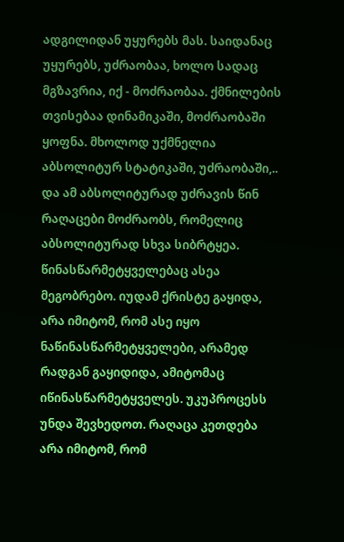ადგილიდან უყურებს მას. საიდანაც უყურებს, უძრაობაა, ხოლო სადაც მგზავრია, იქ - მოძრაობაა. ქმნილების თვისებაა დინამიკაში, მოძრაობაში ყოფნა. მხოლოდ უქმნელია აბსოლიტურ სტატიკაში, უძრაობაში,.. და ამ აბსოლიტურად უძრავის წინ რაღაცები მოძრაობს, რომელიც აბსოლიტურად სხვა სიბრტყეა.
წინასწარმეტყველებაც ასეა მეგობრებო. იუდამ ქრისტე გაყიდა, არა იმიტომ, რომ ასე იყო ნაწინასწარმეტყველები, არამედ რადგან გაყიდიდა, ამიტომაც იწინასწარმეტყველეს. უკუპროცესს უნდა შევხედოთ. რაღაცა კეთდება არა იმიტომ, რომ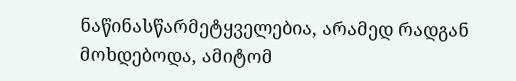ნაწინასწარმეტყველებია, არამედ რადგან მოხდებოდა, ამიტომ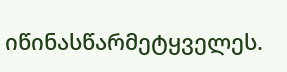იწინასწარმეტყველეს.